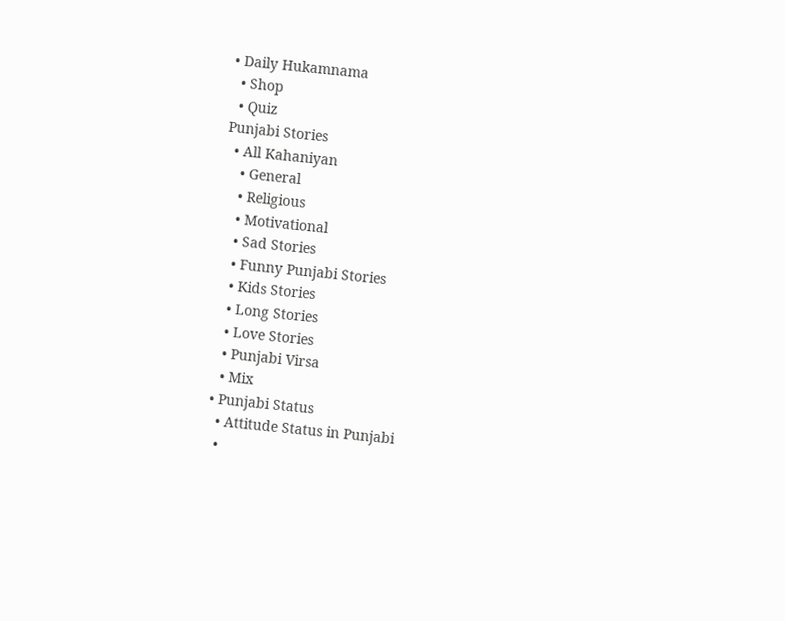• Daily Hukamnama
  • Shop
  • Quiz
Punjabi Stories
  • All Kahaniyan
    • General
    • Religious
    • Motivational
    • Sad Stories
    • Funny Punjabi Stories
    • Kids Stories
    • Long Stories
    • Love Stories
    • Punjabi Virsa
    • Mix
  • Punjabi Status
    • Attitude Status in Punjabi
    •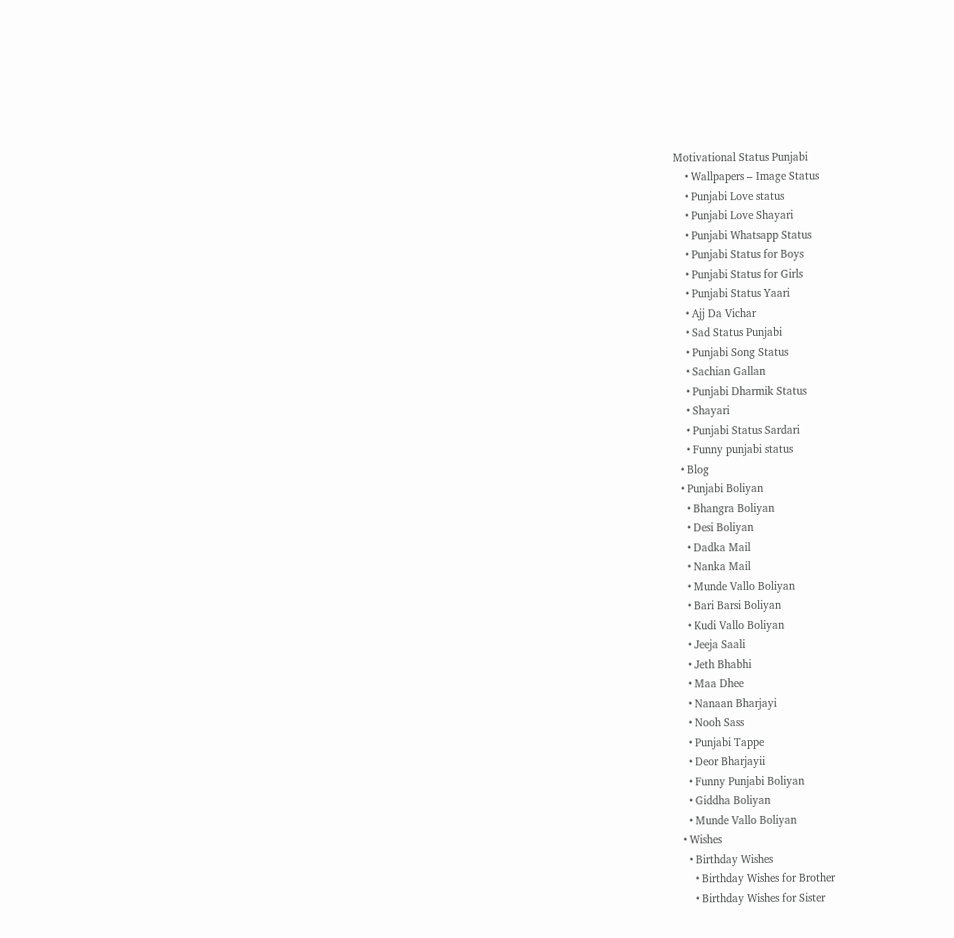Motivational Status Punjabi
    • Wallpapers – Image Status
    • Punjabi Love status
    • Punjabi Love Shayari
    • Punjabi Whatsapp Status
    • Punjabi Status for Boys
    • Punjabi Status for Girls
    • Punjabi Status Yaari
    • Ajj Da Vichar
    • Sad Status Punjabi
    • Punjabi Song Status
    • Sachian Gallan
    • Punjabi Dharmik Status
    • Shayari
    • Punjabi Status Sardari
    • Funny punjabi status
  • Blog
  • Punjabi Boliyan
    • Bhangra Boliyan
    • Desi Boliyan
    • Dadka Mail
    • Nanka Mail
    • Munde Vallo Boliyan
    • Bari Barsi Boliyan
    • Kudi Vallo Boliyan
    • Jeeja Saali
    • Jeth Bhabhi
    • Maa Dhee
    • Nanaan Bharjayi
    • Nooh Sass
    • Punjabi Tappe
    • Deor Bharjayii
    • Funny Punjabi Boliyan
    • Giddha Boliyan
    • Munde Vallo Boliyan
  • Wishes
    • Birthday Wishes
      • Birthday Wishes for Brother
      • Birthday Wishes for Sister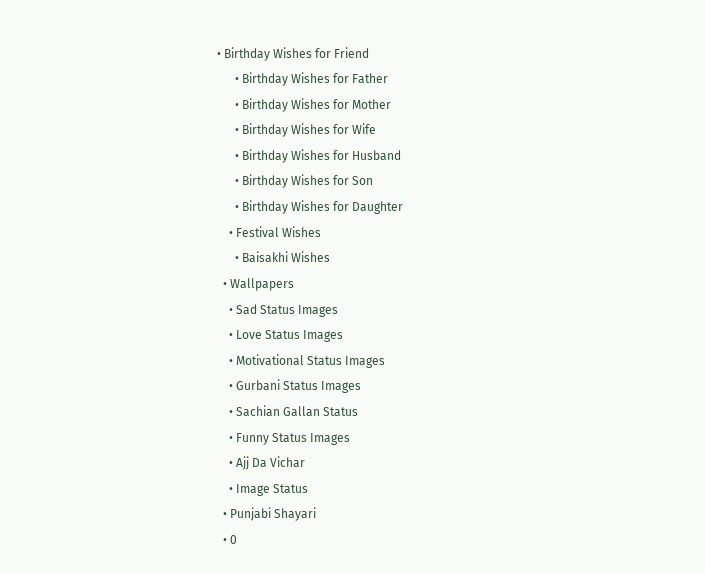• Birthday Wishes for Friend
      • Birthday Wishes for Father
      • Birthday Wishes for Mother
      • Birthday Wishes for Wife
      • Birthday Wishes for Husband
      • Birthday Wishes for Son
      • Birthday Wishes for Daughter
    • Festival Wishes
      • Baisakhi Wishes
  • Wallpapers
    • Sad Status Images
    • Love Status Images
    • Motivational Status Images
    • Gurbani Status Images
    • Sachian Gallan Status
    • Funny Status Images
    • Ajj Da Vichar
    • Image Status
  • Punjabi Shayari
  • 0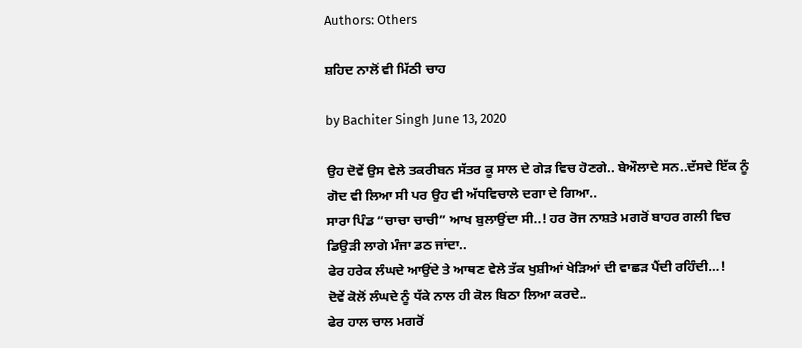Authors: Others

ਸ਼ਹਿਦ ਨਾਲੋਂ ਵੀ ਮਿੱਠੀ ਚਾਹ

by Bachiter Singh June 13, 2020

ਉਹ ਦੋਵੇਂ ਉਸ ਵੇਲੇ ਤਕਰੀਬਨ ਸੱਤਰ ਕੂ ਸਾਲ ਦੇ ਗੇੜ ਵਿਚ ਹੋਣਗੇ.. ਬੇਔਲਾਦੇ ਸਨ..ਦੱਸਦੇ ਇੱਕ ਨੂੰ ਗੋਦ ਵੀ ਲਿਆ ਸੀ ਪਰ ਉਹ ਵੀ ਅੱਧਵਿਚਾਲੇ ਦਗਾ ਦੇ ਗਿਆ..
ਸਾਰਾ ਪਿੰਡ “ਚਾਚਾ ਚਾਚੀ” ਆਖ ਬੁਲਾਉਂਦਾ ਸੀ..! ਹਰ ਰੋਜ ਨਾਸ਼ਤੇ ਮਗਰੋਂ ਬਾਹਰ ਗਲੀ ਵਿਚ ਡਿਉੜੀ ਲਾਗੇ ਮੰਜਾ ਡਠ ਜਾਂਦਾ..
ਫੇਰ ਹਰੇਕ ਲੰਘਦੇ ਆਉਂਦੇ ਤੇ ਆਥਣ ਵੇਲੇ ਤੱਕ ਖੁਸ਼ੀਆਂ ਖੇੜਿਆਂ ਦੀ ਵਾਛੜ ਪੈਂਦੀ ਰਹਿੰਦੀ…!
ਦੋਵੇਂ ਕੋਲੋਂ ਲੰਘਦੇ ਨੂੰ ਧੱਕੇ ਨਾਲ ਹੀ ਕੋਲ ਬਿਠਾ ਲਿਆ ਕਰਦੇ..
ਫੇਰ ਹਾਲ ਚਾਲ ਮਗਰੋਂ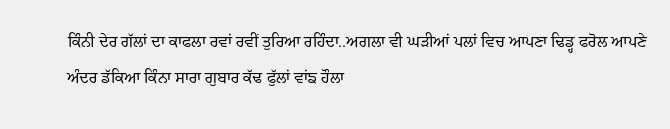ਕਿੰਨੀ ਦੇਰ ਗੱਲਾਂ ਦਾ ਕਾਫਲਾ ਰਵਾਂ ਰਵੀਂ ਤੁਰਿਆ ਰਹਿੰਦਾ..ਅਗਲਾ ਵੀ ਘੜੀਆਂ ਪਲਾਂ ਵਿਚ ਆਪਣਾ ਢਿਡ੍ਹ ਫਰੋਲ ਆਪਣੇ ਅੰਦਰ ਡੱਕਿਆ ਕਿੰਨਾ ਸਾਰਾ ਗੁਬਾਰ ਕੱਢ ਫੁੱਲਾਂ ਵਾਂਙ ਹੌਲਾ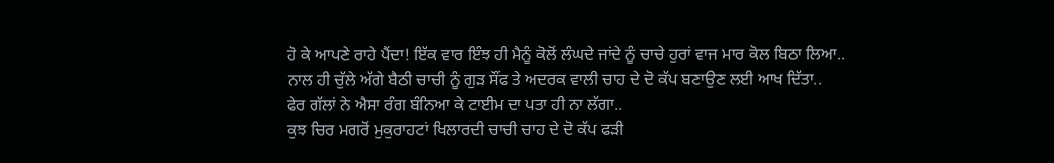ਹੋ ਕੇ ਆਪਣੇ ਰਾਹੇ ਪੈਂਦਾ! ਇੱਕ ਵਾਰ ਇੰਝ ਹੀ ਮੈਨੂੰ ਕੋਲੋਂ ਲੰਘਦੇ ਜਾਂਦੇ ਨੂੰ ਚਾਚੇ ਹੁਰਾਂ ਵਾਜ ਮਾਰ ਕੋਲ ਬਿਠਾ ਲਿਆ..
ਨਾਲ ਹੀ ਚੁੱਲੇ ਅੱਗੇ ਬੈਠੀ ਚਾਚੀ ਨੂੰ ਗੁੜ ਸੌਂਫ ਤੇ ਅਦਰਕ ਵਾਲੀ ਚਾਹ ਦੇ ਦੋ ਕੱਪ ਬਣਾਉਣ ਲਈ ਆਖ ਦਿੱਤਾ..
ਫੇਰ ਗੱਲਾਂ ਨੇ ਐਸਾ ਰੰਗ ਬੰਨਿਆ ਕੇ ਟਾਈਮ ਦਾ ਪਤਾ ਹੀ ਨਾ ਲੱਗਾ..
ਕੁਝ ਚਿਰ ਮਗਰੋਂ ਮੁਕੁਰਾਹਟਾਂ ਖਿਲਾਰਦੀ ਚਾਚੀ ਚਾਹ ਦੇ ਦੋ ਕੱਪ ਫੜੀ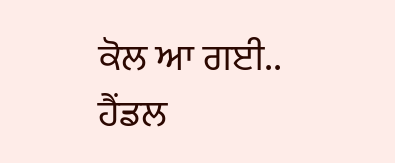ਕੋਲ ਆ ਗਈ..
ਹੈਂਡਲ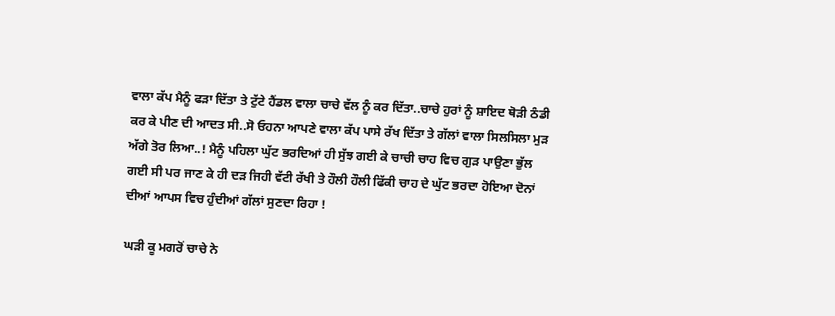ਵਾਲਾ ਕੱਪ ਮੈਨੂੰ ਫੜਾ ਦਿੱਤਾ ਤੇ ਟੁੱਟੇ ਹੈਂਡਲ ਵਾਲਾ ਚਾਚੇ ਵੱਲ ਨੂੰ ਕਰ ਦਿੱਤਾ..ਚਾਚੇ ਹੁਰਾਂ ਨੂੰ ਸ਼ਾਇਦ ਥੋੜੀ ਠੰਡੀ ਕਰ ਕੇ ਪੀਣ ਦੀ ਆਦਤ ਸੀ..ਸੋ ਓਹਨਾ ਆਪਣੇ ਵਾਲਾ ਕੱਪ ਪਾਸੇ ਰੱਖ ਦਿੱਤਾ ਤੇ ਗੱਲਾਂ ਵਾਲਾ ਸਿਲਸਿਲਾ ਮੁੜ ਅੱਗੇ ਤੋਰ ਲਿਆ..! ਮੈਨੂੰ ਪਹਿਲਾ ਘੁੱਟ ਭਰਦਿਆਂ ਹੀ ਸੁੱਝ ਗਈ ਕੇ ਚਾਚੀ ਚਾਹ ਵਿਚ ਗੁੜ ਪਾਉਣਾ ਭੁੱਲ ਗਈ ਸੀ ਪਰ ਜਾਣ ਕੇ ਹੀ ਦੜ ਜਿਹੀ ਵੱਟੀ ਰੱਖੀ ਤੇ ਹੌਲੀ ਹੌਲੀ ਫਿੱਕੀ ਚਾਹ ਦੇ ਘੁੱਟ ਭਰਦਾ ਹੋਇਆ ਦੋਨਾਂ ਦੀਆਂ ਆਪਸ ਵਿਚ ਹੁੰਦੀਆਂ ਗੱਲਾਂ ਸੁਣਦਾ ਰਿਹਾ !

ਘੜੀ ਕੂ ਮਗਰੋਂ ਚਾਚੇ ਨੇ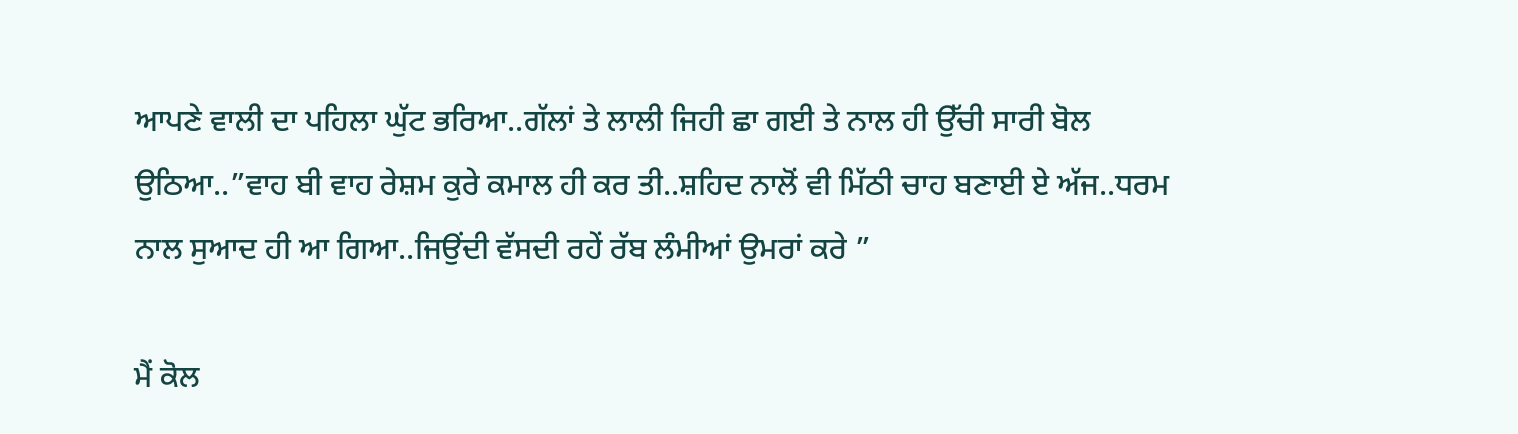ਆਪਣੇ ਵਾਲੀ ਦਾ ਪਹਿਲਾ ਘੁੱਟ ਭਰਿਆ..ਗੱਲਾਂ ਤੇ ਲਾਲੀ ਜਿਹੀ ਛਾ ਗਈ ਤੇ ਨਾਲ ਹੀ ਉੱਚੀ ਸਾਰੀ ਬੋਲ ਉਠਿਆ..”ਵਾਹ ਬੀ ਵਾਹ ਰੇਸ਼ਮ ਕੁਰੇ ਕਮਾਲ ਹੀ ਕਰ ਤੀ..ਸ਼ਹਿਦ ਨਾਲੋਂ ਵੀ ਮਿੱਠੀ ਚਾਹ ਬਣਾਈ ਏ ਅੱਜ..ਧਰਮ ਨਾਲ ਸੁਆਦ ਹੀ ਆ ਗਿਆ..ਜਿਉਂਦੀ ਵੱਸਦੀ ਰਹੇਂ ਰੱਬ ਲੰਮੀਆਂ ਉਮਰਾਂ ਕਰੇ ”

ਮੈਂ ਕੋਲ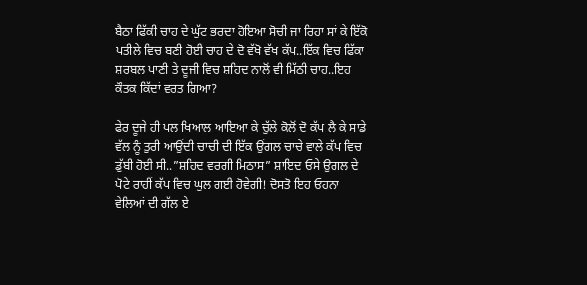ਬੈਠਾ ਫਿੱਕੀ ਚਾਹ ਦੇ ਘੁੱਟ ਭਰਦਾ ਹੋਇਆ ਸੋਚੀ ਜਾ ਰਿਹਾ ਸਾਂ ਕੇ ਇੱਕੋ ਪਤੀਲੇ ਵਿਚ ਬਣੀ ਹੋਈ ਚਾਹ ਦੇ ਦੋ ਵੱਖੋ ਵੱਖ ਕੱਪ..ਇੱਕ ਵਿਚ ਫਿੱਕਾ ਸ਼ਰਬਲ ਪਾਣੀ ਤੇ ਦੂਜੀ ਵਿਚ ਸ਼ਹਿਦ ਨਾਲੋਂ ਵੀ ਮਿੱਠੀ ਚਾਹ..ਇਹ ਕੌਤਕ ਕਿੱਦਾਂ ਵਰਤ ਗਿਆ?

ਫੇਰ ਦੂਜੇ ਹੀ ਪਲ ਖਿਆਲ ਆਇਆ ਕੇ ਚੁੱਲੇ ਕੋਲੋਂ ਦੋ ਕੱਪ ਲੈ ਕੇ ਸਾਡੇ ਵੱਲ ਨੂੰ ਤੁਰੀ ਆਉਂਦੀ ਚਾਚੀ ਦੀ ਇੱਕ ਉਂਗਲ ਚਾਚੇ ਵਾਲੇ ਕੱਪ ਵਿਚ ਡੁੱਬੀ ਹੋਈ ਸੀ..”ਸ਼ਹਿਦ ਵਰਗੀ ਮਿਠਾਸ” ਸ਼ਾਇਦ ਓਸੇ ਉਗਲ ਦੇ ਪੋਟੇ ਰਾਹੀਂ ਕੱਪ ਵਿਚ ਘੁਲ ਗਈ ਹੋਵੇਗੀ! ਦੋਸਤੋ ਇਹ ਓਹਨਾ ਵੇਲਿਆਂ ਦੀ ਗੱਲ ਏ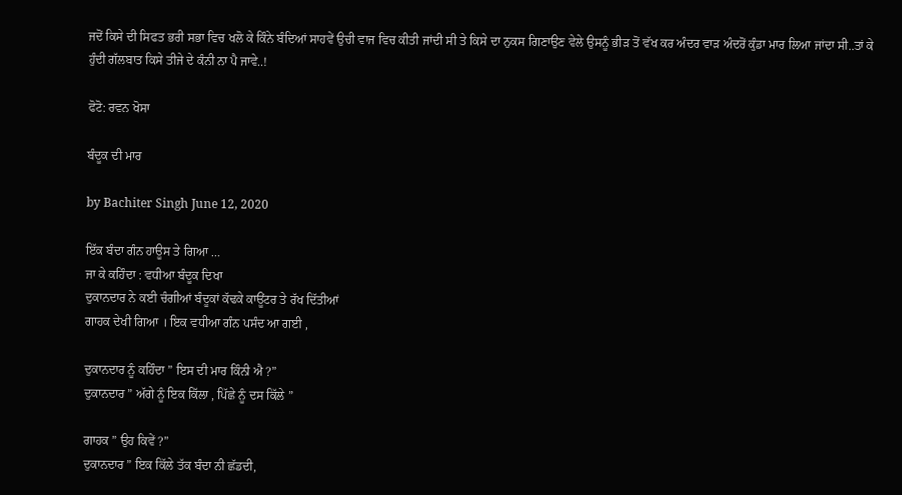ਜਦੋਂ ਕਿਸੇ ਦੀ ਸਿਫਤ ਭਰੀ ਸਭਾ ਵਿਚ ਖਲੋ ਕੇ ਕਿੰਨੇ ਬੰਦਿਆਂ ਸਾਹਵੇਂ ਉਚੀ ਵਾਜ ਵਿਚ ਕੀਤੀ ਜਾਂਦੀ ਸੀ ਤੇ ਕਿਸੇ ਦਾ ਨੁਕਸ ਗਿਣਾਉਣ ਵੇਲੇ ਉਸਨੂੰ ਭੀੜ ਤੋਂ ਵੱਖ ਕਰ ਅੰਦਰ ਵਾੜ ਅੰਦਰੋਂ ਕੁੰਡਾ ਮਾਰ ਲਿਆ ਜਾਂਦਾ ਸੀ..ਤਾਂ ਕੇ ਹੁੰਦੀ ਗੱਲਬਾਤ ਕਿਸੇ ਤੀਜੇ ਦੇ ਕੰਨੀ ਨਾ ਪੈ ਜਾਵੇ..!

ਫੋਟੋ: ਰਵਨ ਖੋਸਾ

ਬੰਦੂਕ ਦੀ ਮਾਰ

by Bachiter Singh June 12, 2020

ਇੱਕ ਬੰਦਾ ਗੰਨ ਹਾਊਸ ਤੇ ਗਿਆ …
ਜਾ ਕੇ ਕਹਿੰਦਾ : ਵਧੀਆ ਬੰਦੂਕ ਦਿਖਾ
ਦੁਕਾਨਦਾਰ ਨੇ ਕਈ ਚੰਗੀਆਂ ਬੰਦੂਕਾਂ ਕੱਢਕੇ ਕਾਊਂਟਰ ਤੇ ਰੱਖ ਦਿੱਤੀਆਂ
ਗਾਹਕ ਦੇਖੀ ਗਿਆ । ਇਕ ਵਧੀਆ ਗੰਨ ਪਸੰਦ ਆ ਗਈ ,

ਦੁਕਾਨਦਾਰ ਨੂੰ ਕਹਿੰਦਾ ” ਇਸ ਦੀ ਮਾਰ ਕਿੰਨੀ ਐ ?”
ਦੁਕਾਨਦਾਰ ” ਅੱਗੇ ਨੂੰ ਇਕ ਕਿੱਲਾ , ਪਿੱਛੇ ਨੂੰ ਦਸ ਕਿੱਲੇ ”

ਗਾਹਕ ” ਉਹ ਕਿਵੇਂ ?”
ਦੁਕਾਨਦਾਰ ” ਇਕ ਕਿੱਲੇ ਤੱਕ ਬੰਦਾ ਨੀ ਛੱਡਦੀ,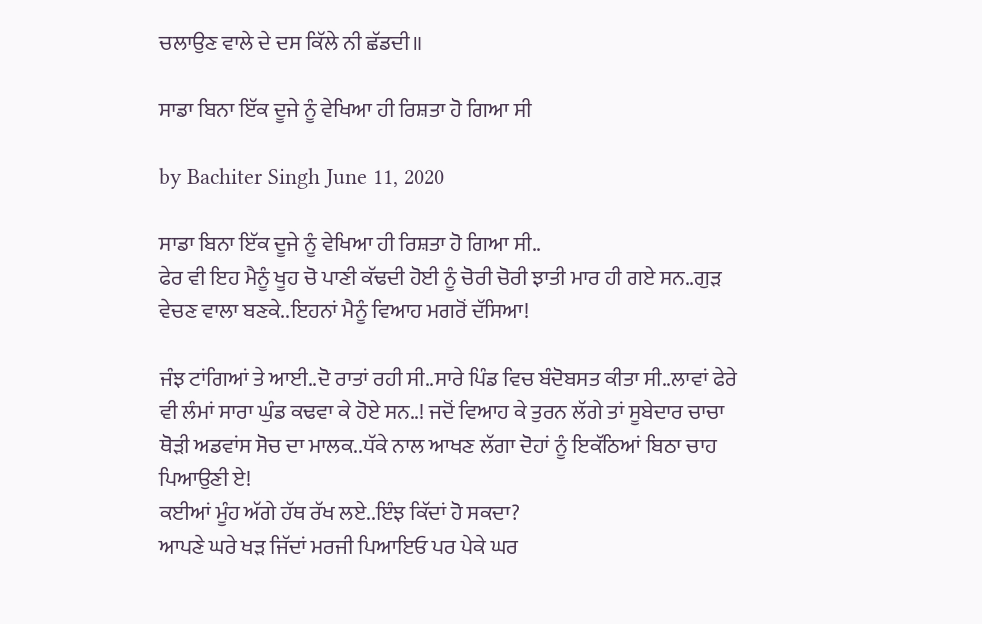ਚਲਾਉਣ ਵਾਲੇ ਦੇ ਦਸ ਕਿੱਲੇ ਨੀ ਛੱਡਦੀ॥

ਸਾਡਾ ਬਿਨਾ ਇੱਕ ਦੂਜੇ ਨੂੰ ਵੇਖਿਆ ਹੀ ਰਿਸ਼ਤਾ ਹੋ ਗਿਆ ਸੀ

by Bachiter Singh June 11, 2020

ਸਾਡਾ ਬਿਨਾ ਇੱਕ ਦੂਜੇ ਨੂੰ ਵੇਖਿਆ ਹੀ ਰਿਸ਼ਤਾ ਹੋ ਗਿਆ ਸੀ..
ਫੇਰ ਵੀ ਇਹ ਮੈਨੂੰ ਖੂਹ ਚੋ ਪਾਣੀ ਕੱਢਦੀ ਹੋਈ ਨੂੰ ਚੋਰੀ ਚੋਰੀ ਝਾਤੀ ਮਾਰ ਹੀ ਗਏ ਸਨ..ਗੁੜ ਵੇਚਣ ਵਾਲਾ ਬਣਕੇ..ਇਹਨਾਂ ਮੈਨੂੰ ਵਿਆਹ ਮਗਰੋਂ ਦੱਸਿਆ!

ਜੰਝ ਟਾਂਗਿਆਂ ਤੇ ਆਈ..ਦੋ ਰਾਤਾਂ ਰਹੀ ਸੀ..ਸਾਰੇ ਪਿੰਡ ਵਿਚ ਬੰਦੋਬਸਤ ਕੀਤਾ ਸੀ..ਲਾਵਾਂ ਫੇਰੇ ਵੀ ਲੰਮਾਂ ਸਾਰਾ ਘੁੰਡ ਕਢਵਾ ਕੇ ਹੋਏ ਸਨ..! ਜਦੋਂ ਵਿਆਹ ਕੇ ਤੁਰਨ ਲੱਗੇ ਤਾਂ ਸੂਬੇਦਾਰ ਚਾਚਾ ਥੋੜੀ ਅਡਵਾਂਸ ਸੋਚ ਦਾ ਮਾਲਕ..ਧੱਕੇ ਨਾਲ ਆਖਣ ਲੱਗਾ ਦੋਹਾਂ ਨੂੰ ਇਕੱਠਿਆਂ ਬਿਠਾ ਚਾਹ ਪਿਆਉਣੀ ਏ!
ਕਈਆਂ ਮੂੰਹ ਅੱਗੇ ਹੱਥ ਰੱਖ ਲਏ..ਇੰਝ ਕਿੱਦਾਂ ਹੋ ਸਕਦਾ?
ਆਪਣੇ ਘਰੇ ਖੜ ਜਿੱਦਾਂ ਮਰਜੀ ਪਿਆਇਓ ਪਰ ਪੇਕੇ ਘਰ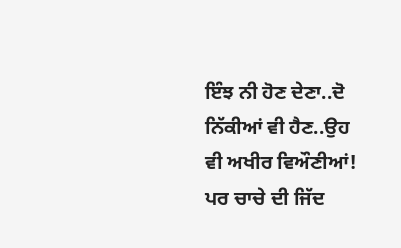ਇੰਝ ਨੀ ਹੋਣ ਦੇਣਾ..ਦੋ ਨਿੱਕੀਆਂ ਵੀ ਹੈਣ..ਉਹ ਵੀ ਅਖੀਰ ਵਿਔਣੀਆਂ! ਪਰ ਚਾਚੇ ਦੀ ਜਿੱਦ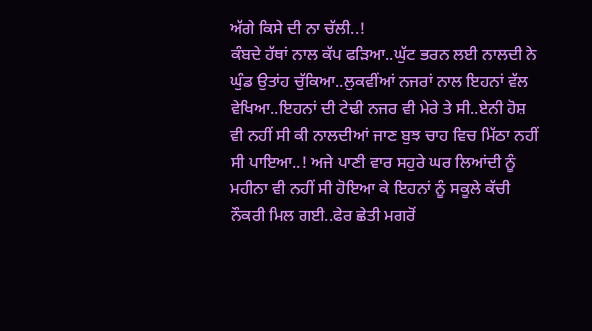ਅੱਗੇ ਕਿਸੇ ਦੀ ਨਾ ਚੱਲੀ..!
ਕੰਬਦੇ ਹੱਥਾਂ ਨਾਲ ਕੱਪ ਫੜਿਆ..ਘੁੱਟ ਭਰਨ ਲਈ ਨਾਲਦੀ ਨੇ ਘੁੰਡ ਉਤਾਂਹ ਚੁੱਕਿਆ..ਲੁਕਵੀਂਆਂ ਨਜਰਾਂ ਨਾਲ ਇਹਨਾਂ ਵੱਲ ਵੇਖਿਆ..ਇਹਨਾਂ ਦੀ ਟੇਢੀ ਨਜਰ ਵੀ ਮੇਰੇ ਤੇ ਸੀ..ਏਨੀ ਹੋਸ਼ ਵੀ ਨਹੀਂ ਸੀ ਕੀ ਨਾਲਦੀਆਂ ਜਾਣ ਬੁਝ ਚਾਹ ਵਿਚ ਮਿੱਠਾ ਨਹੀਂ ਸੀ ਪਾਇਆ..! ਅਜੇ ਪਾਣੀ ਵਾਰ ਸਹੁਰੇ ਘਰ ਲਿਆਂਦੀ ਨੂੰ ਮਹੀਨਾ ਵੀ ਨਹੀਂ ਸੀ ਹੋਇਆ ਕੇ ਇਹਨਾਂ ਨੂੰ ਸਕੂਲੇ ਕੱਚੀ ਨੌਕਰੀ ਮਿਲ ਗਈ..ਫੇਰ ਛੇਤੀ ਮਗਰੋਂ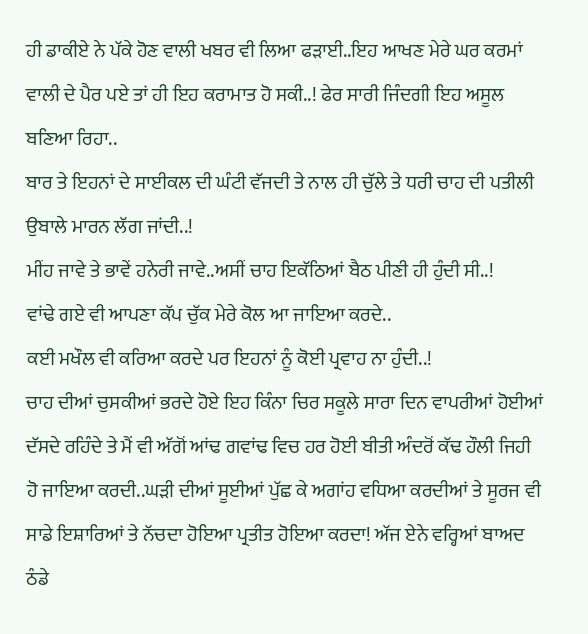ਹੀ ਡਾਕੀਏ ਨੇ ਪੱਕੇ ਹੋਣ ਵਾਲੀ ਖਬਰ ਵੀ ਲਿਆ ਫੜਾਈ..ਇਹ ਆਖਣ ਮੇਰੇ ਘਰ ਕਰਮਾਂ ਵਾਲੀ ਦੇ ਪੈਰ ਪਏ ਤਾਂ ਹੀ ਇਹ ਕਰਾਮਾਤ ਹੋ ਸਕੀ..! ਫੇਰ ਸਾਰੀ ਜਿੰਦਗੀ ਇਹ ਅਸੂਲ ਬਣਿਆ ਰਿਹਾ..
ਬਾਰ ਤੇ ਇਹਨਾਂ ਦੇ ਸਾਈਕਲ ਦੀ ਘੰਟੀ ਵੱਜਦੀ ਤੇ ਨਾਲ ਹੀ ਚੁੱਲੇ ਤੇ ਧਰੀ ਚਾਹ ਦੀ ਪਤੀਲੀ ਉਬਾਲੇ ਮਾਰਨ ਲੱਗ ਜਾਂਦੀ..!
ਮੀਂਹ ਜਾਵੇ ਤੇ ਭਾਵੇਂ ਹਨੇਰੀ ਜਾਵੇ..ਅਸੀਂ ਚਾਹ ਇਕੱਠਿਆਂ ਬੈਠ ਪੀਣੀ ਹੀ ਹੁੰਦੀ ਸੀ..!
ਵਾਂਢੇ ਗਏ ਵੀ ਆਪਣਾ ਕੱਪ ਚੁੱਕ ਮੇਰੇ ਕੋਲ ਆ ਜਾਇਆ ਕਰਦੇ..
ਕਈ ਮਖੌਲ ਵੀ ਕਰਿਆ ਕਰਦੇ ਪਰ ਇਹਨਾਂ ਨੂੰ ਕੋਈ ਪ੍ਰਵਾਹ ਨਾ ਹੁੰਦੀ..!
ਚਾਹ ਦੀਆਂ ਚੁਸਕੀਆਂ ਭਰਦੇ ਹੋਏ ਇਹ ਕਿੰਨਾ ਚਿਰ ਸਕੂਲੇ ਸਾਰਾ ਦਿਨ ਵਾਪਰੀਆਂ ਹੋਈਆਂ ਦੱਸਦੇ ਰਹਿੰਦੇ ਤੇ ਮੈਂ ਵੀ ਅੱਗੋਂ ਆਂਢ ਗਵਾਂਢ ਵਿਚ ਹਰ ਹੋਈ ਬੀਤੀ ਅੰਦਰੋਂ ਕੱਢ ਹੌਲੀ ਜਿਹੀ ਹੋ ਜਾਇਆ ਕਰਦੀ..ਘੜੀ ਦੀਆਂ ਸੂਈਆਂ ਪੁੱਛ ਕੇ ਅਗਾਂਹ ਵਧਿਆ ਕਰਦੀਆਂ ਤੇ ਸੂਰਜ ਵੀ ਸਾਡੇ ਇਸ਼ਾਰਿਆਂ ਤੇ ਨੱਚਦਾ ਹੋਇਆ ਪ੍ਰਤੀਤ ਹੋਇਆ ਕਰਦਾ! ਅੱਜ ਏਨੇ ਵਰ੍ਹਿਆਂ ਬਾਅਦ ਠੰਡੇ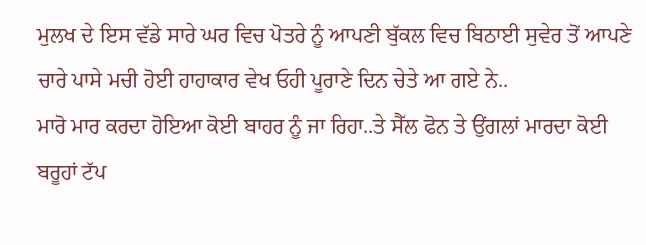ਮੁਲਖ ਦੇ ਇਸ ਵੱਡੇ ਸਾਰੇ ਘਰ ਵਿਚ ਪੋਤਰੇ ਨੂੰ ਆਪਣੀ ਬੁੱਕਲ ਵਿਚ ਬਿਠਾਈ ਸੁਵੇਰ ਤੋਂ ਆਪਣੇ ਚਾਰੇ ਪਾਸੇ ਮਚੀ ਹੋਈ ਹਾਹਾਕਾਰ ਵੇਖ ਓਹੀ ਪੂਰਾਣੇ ਦਿਨ ਚੇਤੇ ਆ ਗਏ ਨੇ..
ਮਾਰੋ ਮਾਰ ਕਰਦਾ ਹੋਇਆ ਕੋਈ ਬਾਹਰ ਨੂੰ ਜਾ ਰਿਹਾ..ਤੇ ਸੈੱਲ ਫੋਨ ਤੇ ਉਂਗਲਾਂ ਮਾਰਦਾ ਕੋਈ ਬਰੂਹਾਂ ਟੱਪ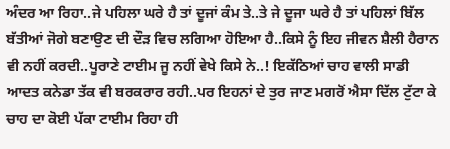ਅੰਦਰ ਆ ਰਿਹਾ..ਜੇ ਪਹਿਲਾ ਘਰੇ ਹੈ ਤਾਂ ਦੂਜਾਂ ਕੰਮ ਤੇ..ਤੇ ਜੇ ਦੂਜਾ ਘਰੇ ਹੈ ਤਾਂ ਪਹਿਲਾਂ ਬਿੱਲ ਬੱਤੀਆਂ ਜੋਗੇ ਬਣਾਉਣ ਦੀ ਦੌੜ ਵਿਚ ਲਗਿਆ ਹੋਇਆ ਹੈ..ਕਿਸੇ ਨੂੰ ਇਹ ਜੀਵਨ ਸ਼ੈਲੀ ਹੈਰਾਨ ਵੀ ਨਹੀਂ ਕਰਦੀ..ਪੂਰਾਣੇ ਟਾਈਮ ਜੂ ਨਹੀਂ ਵੇਖੇ ਕਿਸੇ ਨੇ..! ਇਕੱਠਿਆਂ ਚਾਹ ਵਾਲੀ ਸਾਡੀ ਆਦਤ ਕਨੇਡਾ ਤੱਕ ਵੀ ਬਰਕਰਾਰ ਰਹੀ..ਪਰ ਇਹਨਾਂ ਦੇ ਤੁਰ ਜਾਣ ਮਗਰੋਂ ਐਸਾ ਦਿੱਲ ਟੁੱਟਾ ਕੇ ਚਾਹ ਦਾ ਕੋਈ ਪੱਕਾ ਟਾਈਮ ਰਿਹਾ ਹੀ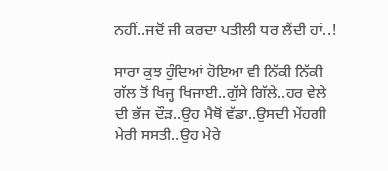ਨਹੀਂ..ਜਦੋਂ ਜੀ ਕਰਦਾ ਪਤੀਲੀ ਧਰ ਲੈਂਦੀ ਹਾਂ..!

ਸਾਰਾ ਕੁਝ ਹੁੰਦਿਆਂ ਹੋਇਆ ਵੀ ਨਿੱਕੀ ਨਿੱਕੀ ਗੱਲ ਤੋਂ ਖਿਜ੍ਹ ਖਿਜਾਈ..ਗੁੱਸੇ ਗਿੱਲੇ..ਹਰ ਵੇਲੇ ਦੀ ਭੱਜ ਦੌੜ..ਉਹ ਮੈਥੋਂ ਵੱਡਾ..ਉਸਦੀ ਮੇਂਹਗੀ ਮੇਰੀ ਸਸਤੀ..ਉਹ ਮੇਰੇ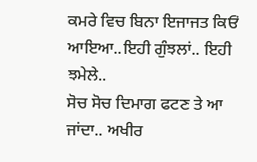ਕਮਰੇ ਵਿਚ ਬਿਨਾ ਇਜਾਜਤ ਕਿਓਂ ਆਇਆ..ਇਹੀ ਗੁੰਝਲਾਂ.. ਇਹੀ ਝਮੇਲੇ..
ਸੋਚ ਸੋਚ ਦਿਮਾਗ ਫਟਣ ਤੇ ਆ ਜਾਂਦਾ.. ਅਖੀਰ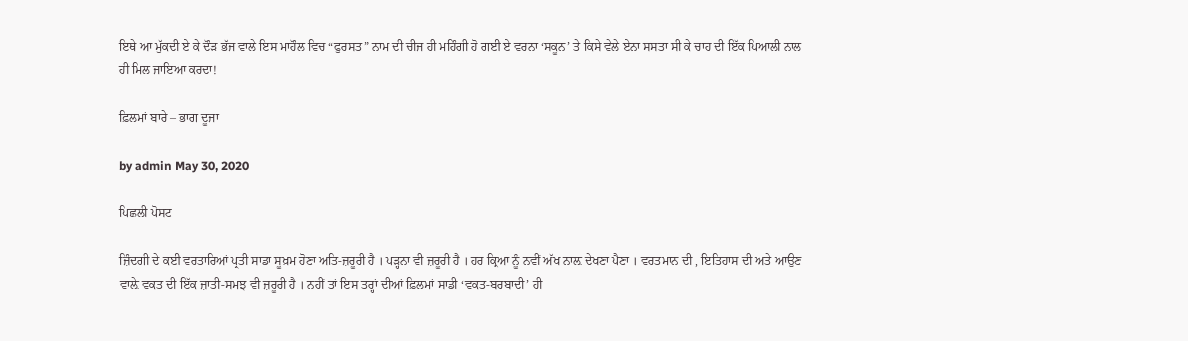ਇਥੇ ਆ ਮੁੱਕਦੀ ਏ ਕੇ ਦੌੜ ਭੱਜ ਵਾਲੇ ਇਸ ਮਾਹੌਲ ਵਿਚ “ਫੁਰਸਤ” ਨਾਮ ਦੀ ਚੀਜ ਹੀ ਮਹਿੰਗੀ ਹੋ ਗਈ ਏ ਵਰਨਾ ‘ਸਕੂਨ’ ਤੇ ਕਿਸੇ ਵੇਲੇ ਏਨਾ ਸਸਤਾ ਸੀ ਕੇ ਚਾਹ ਦੀ ਇੱਕ ਪਿਆਲੀ ਨਾਲ ਹੀ ਮਿਲ ਜਾਇਆ ਕਰਦਾ!

ਫ਼ਿਲਮਾਂ ਬਾਰੇ – ਭਾਗ ਦੂਜਾ

by admin May 30, 2020

ਪਿਛਲੀ ਪੋਸਟ

ਜ਼ਿੰਦਗੀ ਦੇ ਕਈ ਵਰਤਾਰਿਆਂ ਪ੍ਰਤੀ ਸਾਡਾ ਸੂਖ਼ਮ ਹੋਣਾ ਅਤਿ-ਜ਼ਰੂਰੀ ਹੈ । ਪੜ੍ਹਨਾ ਵੀ ਜ਼ਰੂਰੀ ਹੈ । ਹਰ ਕ੍ਰਿਆ ਨੂੰ ਨਵੀਂ ਅੱਖ ਨਾਲ਼ ਦੇਖਣਾ ਪੈਣਾ । ਵਰਤਮਾਨ ਦੀ , ਇਤਿਹਾਸ ਦੀ ਅਤੇ ਆਉਣ ਵਾਲ਼ੇ ਵਕਤ ਦੀ ਇੱਕ ਜ਼ਾਤੀ-ਸਮਝ ਵੀ ਜ਼ਰੂਰੀ ਹੈ । ਨਹੀਂ ਤਾਂ ਇਸ ਤਰ੍ਹਾਂ ਦੀਆਂ ਫ਼ਿਲਮਾਂ ਸਾਡੀ ‘ਵਕਤ-ਬਰਬਾਦੀ’ ਹੀ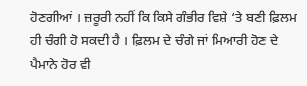ਹੋਣਗੀਆਂ । ਜ਼ਰੂਰੀ ਨਹੀਂ ਕਿ ਕਿਸੇ ਗੰਭੀਰ ਵਿਸ਼ੇ ‘ਤੇ ਬਣੀ ਫ਼ਿਲਮ ਹੀ ਚੰਗੀ ਹੋ ਸਕਦੀ ਹੈ । ਫ਼ਿਲਮ ਦੇ ਚੰਗੇ ਜਾਂ ਮਿਆਰੀ ਹੋਣ ਦੇ ਪੈਮਾਨੇ ਹੋਰ ਵੀ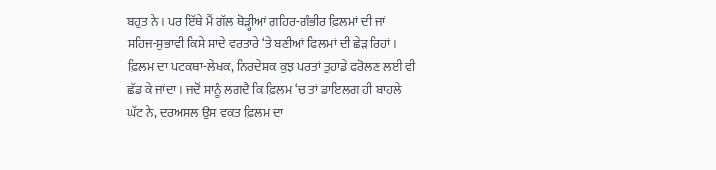ਬਹੁਤ ਨੇ । ਪਰ ਇੱਥੇ ਮੈਂ ਗੱਲ ਥੋੜ੍ਹੀਆਂ ਗਹਿਰ-ਗੰਭੀਰ ਫ਼ਿਲਮਾਂ ਦੀ ਜਾਂ ਸਹਿਜ-ਸੁਭਾਵੀ ਕਿਸੇ ਸਾਦੇ ਵਰਤਾਰੇ ‘ਤੇ ਬਣੀਆਂ ਫਿਲਮਾਂ ਦੀ ਛੇੜ ਰਿਹਾਂ । ਫ਼ਿਲਮ ਦਾ ਪਟਕਥਾ-ਲੇਖਕ, ਨਿਰਦੇਸ਼ਕ ਕੁਝ ਪਰਤਾਂ ਤੁਹਾਡੇ ਫਰੋਲਣ ਲਈ ਵੀ ਛੱਡ ਕੇ ਜਾਂਦਾ । ਜਦੋਂ ਸਾਨੂੰ ਲਗਦੈ ਕਿ ਫ਼ਿਲਮ ‘ਚ ਤਾਂ ਡਾਇਲਗ ਹੀ ਬਾਹਲੇ ਘੱਟ ਨੇ, ਦਰਅਸਲ ਉਸ ਵਕਤ ਫ਼ਿਲਮ ਦਾ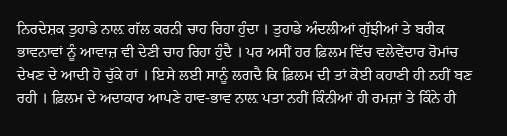ਨਿਰਦੇਸ਼ਕ ਤੁਹਾਡੇ ਨਾਲ਼ ਗੱਲ ਕਰਨੀ ਚਾਹ ਰਿਹਾ ਹੁੰਦਾ । ਤੁਹਾਡੇ ਅੰਦਲੀਆਂ ਗੁੱਝੀਆਂ ਤੇ ਬਰੀਕ ਭਾਵਨਾਵਾਂ ਨੂੰ ਆਵਾਜ਼ ਵੀ ਦੇਣੀ ਚਾਹ ਰਿਹਾ ਹੁੰਦੈ । ਪਰ ਅਸੀਂ ਹਰ ਫ਼ਿਲਮ ਵਿੱਚ ਵਲੇਵੇਂਦਾਰ ਰੋਮਾਂਚ ਦੇਖਣ ਦੇ ਆਦੀ ਹੋ ਚੁੱਕੇ ਹਾਂ । ਇਸੇ ਲਈ ਸਾਨੂੰ ਲਗਦੈ ਕਿ ਫ਼ਿਲਮ ਦੀ ਤਾਂ ਕੋਈ ਕਹਾਣੀ ਹੀ ਨਹੀਂ ਬਣ ਰਹੀ । ਫ਼ਿਲਮ ਦੇ ਅਦਾਕਾਰ ਆਪਣੇ ਹਾਵ-ਭਾਵ ਨਾਲ਼ ਪਤਾ ਨਹੀਂ ਕਿੰਨੀਆਂ ਹੀ ਰਮਜ਼ਾਂ ਤੇ ਕਿੰਨੇ ਹੀ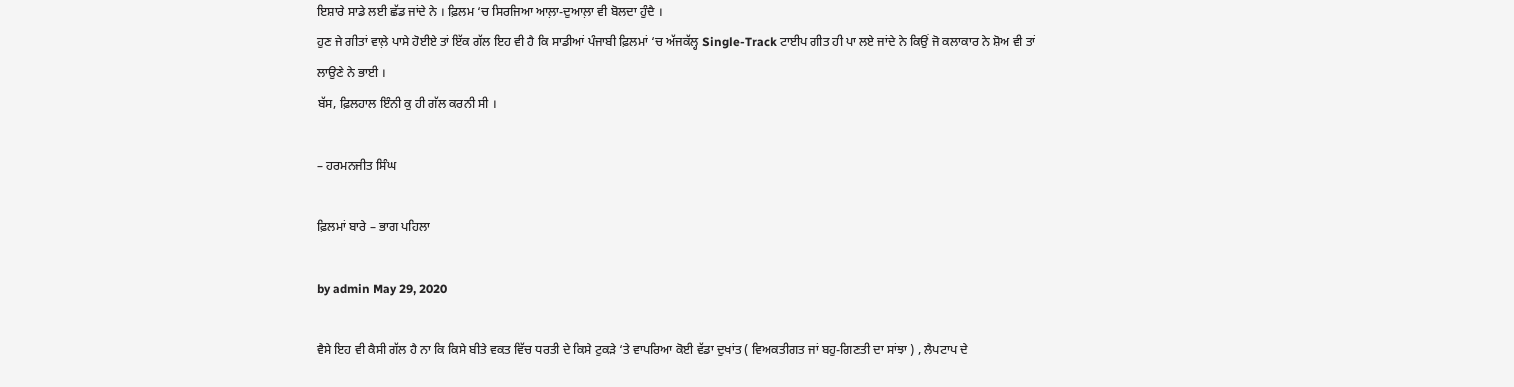ਇਸ਼ਾਰੇ ਸਾਡੇ ਲਈ ਛੱਡ ਜਾਂਦੇ ਨੇ । ਫ਼ਿਲਮ ‘ਚ ਸਿਰਜਿਆ ਆਲ਼ਾ-ਦੁਆਲ਼ਾ ਵੀ ਬੋਲਦਾ ਹੁੰਦੈ ।
ਹੁਣ ਜੇ ਗੀਤਾਂ ਵਾਲ਼ੇ ਪਾਸੇ ਹੋਈਏ ਤਾਂ ਇੱਕ ਗੱਲ ਇਹ ਵੀ ਹੈ ਕਿ ਸਾਡੀਆਂ ਪੰਜਾਬੀ ਫ਼ਿਲਮਾਂ ‘ਚ ਅੱਜਕੱਲ੍ਹ Single-Track ਟਾਈਪ ਗੀਤ ਹੀ ਪਾ ਲਏ ਜਾਂਦੇ ਨੇ ਕਿਉਂ ਜੋ ਕਲਾਕਾਰ ਨੇ ਸ਼ੋਅ ਵੀ ਤਾਂ ਲਾਉਣੇ ਨੇ ਭਾਈ ।
ਬੱਸ, ਫ਼ਿਲਹਾਲ ਇੰਨੀ ਕੁ ਹੀ ਗੱਲ ਕਰਨੀ ਸੀ ।

– ਹਰਮਨਜੀਤ ਸਿੰਘ

ਫ਼ਿਲਮਾਂ ਬਾਰੇ – ਭਾਗ ਪਹਿਲਾ

by admin May 29, 2020

ਵੈਸੇ ਇਹ ਵੀ ਕੈਸੀ ਗੱਲ ਹੈ ਨਾ ਕਿ ਕਿਸੇ ਬੀਤੇ ਵਕਤ ਵਿੱਚ ਧਰਤੀ ਦੇ ਕਿਸੇ ਟੁਕੜੇ ‘ਤੇ ਵਾਪਰਿਆ ਕੋਈ ਵੱਡਾ ਦੁਖਾਂਤ ( ਵਿਅਕਤੀਗਤ ਜਾਂ ਬਹੁ-ਗਿਣਤੀ ਦਾ ਸਾਂਝਾ ) , ਲੈਪਟਾਪ ਦੇ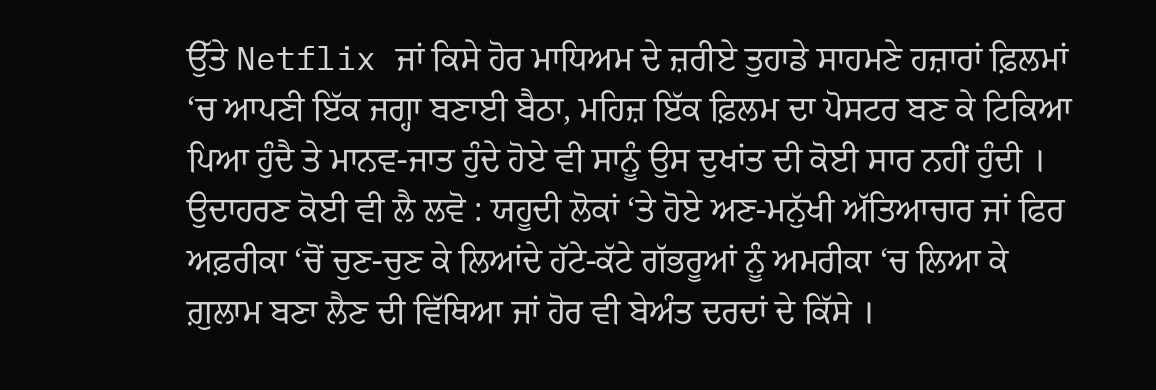ਉੱਤੇ Netflix ਜਾਂ ਕਿਸੇ ਹੋਰ ਮਾਧਿਅਮ ਦੇ ਜ਼ਰੀਏ ਤੁਹਾਡੇ ਸਾਹਮਣੇ ਹਜ਼ਾਰਾਂ ਫ਼ਿਲਮਾਂ ‘ਚ ਆਪਣੀ ਇੱਕ ਜਗ੍ਹਾ ਬਣਾਈ ਬੈਠਾ, ਮਹਿਜ਼ ਇੱਕ ਫ਼ਿਲਮ ਦਾ ਪੋਸਟਰ ਬਣ ਕੇ ਟਿਕਿਆ ਪਿਆ ਹੁੰਦੈ ਤੇ ਮਾਨਵ-ਜਾਤ ਹੁੰਦੇ ਹੋਏ ਵੀ ਸਾਨੂੰ ਉਸ ਦੁਖਾਂਤ ਦੀ ਕੋਈ ਸਾਰ ਨਹੀਂ ਹੁੰਦੀ ।  ਉਦਾਹਰਣ ਕੋਈ ਵੀ ਲੈ ਲਵੋ : ਯਹੂਦੀ ਲੋਕਾਂ ‘ਤੇ ਹੋਏ ਅਣ-ਮਨੁੱਖੀ ਅੱਤਿਆਚਾਰ ਜਾਂ ਫਿਰ ਅਫ਼ਰੀਕਾ ‘ਚੋਂ ਚੁਣ-ਚੁਣ ਕੇ ਲਿਆਂਦੇ ਹੱਟੇ-ਕੱਟੇ ਗੱਭਰੂਆਂ ਨੂੰ ਅਮਰੀਕਾ ‘ਚ ਲਿਆ ਕੇ ਗ਼ੁਲਾਮ ਬਣਾ ਲੈਣ ਦੀ ਵਿੱਥਿਆ ਜਾਂ ਹੋਰ ਵੀ ਬੇਅੰਤ ਦਰਦਾਂ ਦੇ ਕਿੱਸੇ ।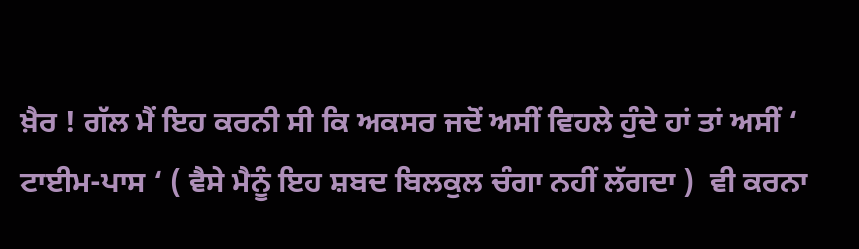ਖ਼ੈਰ ! ਗੱਲ ਮੈਂ ਇਹ ਕਰਨੀ ਸੀ ਕਿ ਅਕਸਰ ਜਦੋਂ ਅਸੀਂ ਵਿਹਲੇ ਹੁੰਦੇ ਹਾਂ ਤਾਂ ਅਸੀਂ ‘ ਟਾਈਮ-ਪਾਸ ‘ ( ਵੈਸੇ ਮੈਨੂੰ ਇਹ ਸ਼ਬਦ ਬਿਲਕੁਲ ਚੰਗਾ ਨਹੀਂ ਲੱਗਦਾ )  ਵੀ ਕਰਨਾ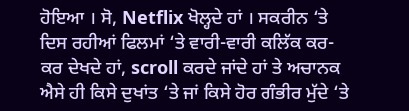ਹੋਇਆ । ਸੋ, Netflix ਖੋਲ੍ਹਦੇ ਹਾਂ । ਸਕਰੀਨ ‘ਤੇ ਦਿਸ ਰਹੀਆਂ ਫਿਲਮਾਂ ‘ਤੇ ਵਾਰੀ-ਵਾਰੀ ਕਲਿੱਕ ਕਰ-ਕਰ ਦੇਖਦੇ ਹਾਂ, scroll ਕਰਦੇ ਜਾਂਦੇ ਹਾਂ ਤੇ ਅਚਾਨਕ ਐਸੇ ਹੀ ਕਿਸੇ ਦੁਖਾਂਤ ‘ਤੇ ਜਾਂ ਕਿਸੇ ਹੋਰ ਗੰਭੀਰ ਮੁੱਦੇ ‘ਤੇ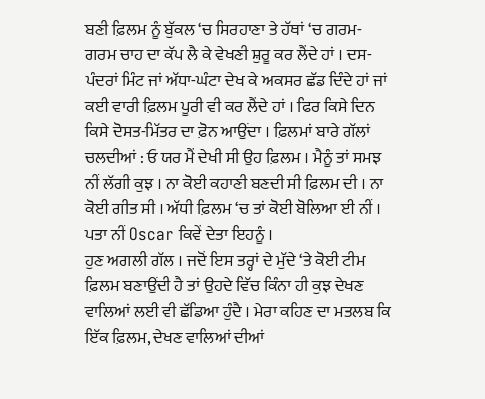ਬਣੀ ਫ਼ਿਲਮ ਨੂੰ ਬੁੱਕਲ ‘ਚ ਸਿਰਹਾਣਾ ਤੇ ਹੱਥਾਂ ‘ਚ ਗਰਮ-ਗਰਮ ਚਾਹ ਦਾ ਕੱਪ ਲੈ ਕੇ ਵੇਖਣੀ ਸ਼ੁਰੂ ਕਰ ਲੈਂਦੇ ਹਾਂ । ਦਸ-ਪੰਦਰਾਂ ਮਿੰਟ ਜਾਂ ਅੱਧਾ-ਘੰਟਾ ਦੇਖ ਕੇ ਅਕਸਰ ਛੱਡ ਦਿੰਦੇ ਹਾਂ ਜਾਂ ਕਈ ਵਾਰੀ ਫ਼ਿਲਮ ਪੂਰੀ ਵੀ ਕਰ ਲੈਂਦੇ ਹਾਂ । ਫਿਰ ਕਿਸੇ ਦਿਨ ਕਿਸੇ ਦੋਸਤ-ਮਿੱਤਰ ਦਾ ਫ਼ੋਨ ਆਉਂਦਾ । ਫ਼ਿਲਮਾਂ ਬਾਰੇ ਗੱਲਾਂ ਚਲਦੀਆਂ : ਓ ਯਰ ਮੈਂ ਦੇਖੀ ਸੀ ਉਹ ਫ਼ਿਲਮ । ਮੈਨੂੰ ਤਾਂ ਸਮਝ ਨੀਂ ਲੱਗੀ ਕੁਝ । ਨਾ ਕੋਈ ਕਹਾਣੀ ਬਣਦੀ ਸੀ ਫ਼ਿਲਮ ਦੀ । ਨਾ ਕੋਈ ਗੀਤ ਸੀ । ਅੱਧੀ ਫ਼ਿਲਮ ‘ਚ ਤਾਂ ਕੋਈ ਬੋਲਿਆ ਈ ਨੀਂ । ਪਤਾ ਨੀਂ Oscar ਕਿਵੇਂ ਦੇਤਾ ਇਹਨੂੰ ।
ਹੁਣ ਅਗਲੀ ਗੱਲ । ਜਦੋਂ ਇਸ ਤਰ੍ਹਾਂ ਦੇ ਮੁੱਦੇ ‘ਤੇ ਕੋਈ ਟੀਮ ਫ਼ਿਲਮ ਬਣਾਉਂਦੀ ਹੈ ਤਾਂ ਉਹਦੇ ਵਿੱਚ ਕਿੰਨਾ ਹੀ ਕੁਝ ਦੇਖਣ ਵਾਲਿਆਂ ਲਈ ਵੀ ਛੱਡਿਆ ਹੁੰਦੈ । ਮੇਰਾ ਕਹਿਣ ਦਾ ਮਤਲਬ ਕਿ ਇੱਕ ਫ਼ਿਲਮ, ਦੇਖਣ ਵਾਲਿਆਂ ਦੀਆਂ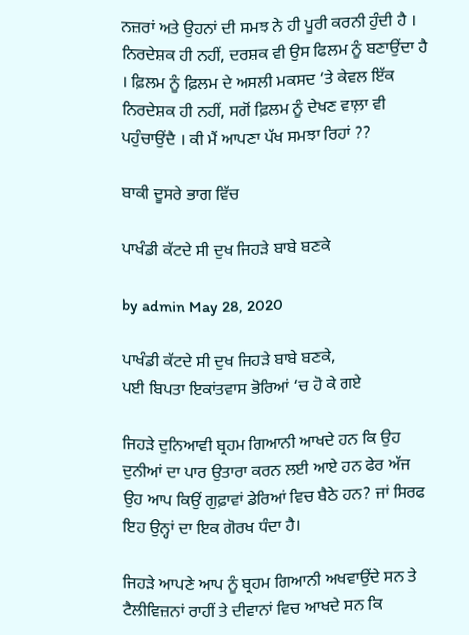ਨਜ਼ਰਾਂ ਅਤੇ ਉਹਨਾਂ ਦੀ ਸਮਝ ਨੇ ਹੀ ਪੂਰੀ ਕਰਨੀ ਹੁੰਦੀ ਹੈ । ਨਿਰਦੇਸ਼ਕ ਹੀ ਨਹੀਂ, ਦਰਸ਼ਕ ਵੀ ਉਸ ਫਿਲਮ ਨੂੰ ਬਣਾਉਂਦਾ ਹੈ । ਫ਼ਿਲਮ ਨੂੰ ਫ਼ਿਲਮ ਦੇ ਅਸਲੀ ਮਕਸਦ ‘ਤੇ ਕੇਵਲ ਇੱਕ ਨਿਰਦੇਸ਼ਕ ਹੀ ਨਹੀਂ, ਸਗੋਂ ਫ਼ਿਲਮ ਨੂੰ ਦੇਖਣ ਵਾਲ਼ਾ ਵੀ ਪਹੁੰਚਾਉਂਦੈ । ਕੀ ਮੈਂ ਆਪਣਾ ਪੱਖ ਸਮਝਾ ਰਿਹਾਂ ??

ਬਾਕੀ ਦੂਸਰੇ ਭਾਗ ਵਿੱਚ

ਪਾਖੰਡੀ ਕੱਟਦੇ ਸੀ ਦੁਖ ਜਿਹੜੇ ਬਾਬੇ ਬਣਕੇ

by admin May 28, 2020

ਪਾਖੰਡੀ ਕੱਟਦੇ ਸੀ ਦੁਖ ਜਿਹੜੇ ਬਾਬੇ ਬਣਕੇ,
ਪਈ ਬਿਪਤਾ ਇਕਾਂਤਵਾਸ ਭੋਰਿਆਂ ‘ਚ ਹੋ ਕੇ ਗਏ

ਜਿਹੜੇ ਦੁਨਿਆਵੀ ਬ੍ਰਹਮ ਗਿਆਨੀ ਆਖਦੇ ਹਨ ਕਿ ਉਹ ਦੁਨੀਆਂ ਦਾ ਪਾਰ ਉਤਾਰਾ ਕਰਨ ਲਈ ਆਏ ਹਨ ਫੇਰ ਅੱਜ ਉਹ ਆਪ ਕਿਉਂ ਗੁਫ਼ਾਵਾਂ ਡੇਰਿਆਂ ਵਿਚ ਬੈਠੇ ਹਨ? ਜਾਂ ਸਿਰਫ ਇਹ ਉਨ੍ਹਾਂ ਦਾ ਇਕ ਗੋਰਖ ਧੰਦਾ ਹੈ।

ਜਿਹੜੇ ਆਪਣੇ ਆਪ ਨੂੰ ਬ੍ਰਹਮ ਗਿਆਨੀ ਅਖਵਾਉਂਦੇ ਸਨ ਤੇ ਟੈਲੀਵਿਜ਼ਨਾਂ ਰਾਹੀਂ ਤੇ ਦੀਵਾਨਾਂ ਵਿਚ ਆਖਦੇ ਸਨ ਕਿ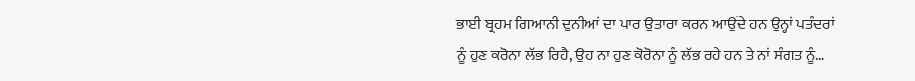ਭਾਈ ਬ੍ਰਹਮ ਗਿਆਨੀ ਦੁਨੀਆਂ ਦਾ ਪਾਰ ਉਤਾਰਾ ਕਰਨ ਆਉਂਦੇ ਹਨ ਉਨ੍ਹਾਂ ਪਤੰਦਰਾਂ ਨੂੰ ਹੁਣ ਕਰੋਨਾ ਲੱਭ ਰਿਹੈ, ਉਹ ਨਾ ਹੁਣ ਕੋਰੋਨਾ ਨੂੰ ਲੱਭ ਰਹੇ ਹਨ ਤੇ ਨਾਂ ਸੰਗਤ ਨੂੰ…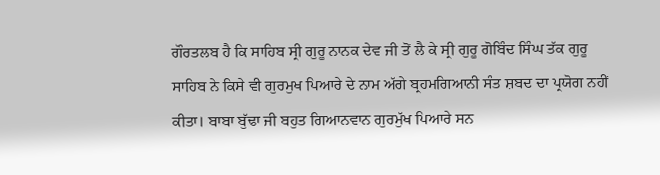ਗੌਰਤਲਬ ਹੈ ਕਿ ਸਾਹਿਬ ਸ੍ਰੀ ਗੁਰੂ ਨਾਨਕ ਦੇਵ ਜੀ ਤੋਂ ਲੈ ਕੇ ਸ੍ਰੀ ਗੁਰੂ ਗੋਬਿੰਦ ਸਿੰਘ ਤੱਕ ਗੁਰੂ ਸਾਹਿਬ ਨੇ ਕਿਸੇ ਵੀ ਗੁਰਮੁਖ ਪਿਆਰੇ ਦੇ ਨਾਮ ਅੱਗੇ ਬ੍ਰਹਮਗਿਆਨੀ ਸੰਤ ਸ਼ਬਦ ਦਾ ਪ੍ਰਯੋਗ ਨਹੀਂ ਕੀਤਾ। ਬਾਬਾ ਬੁੱਢਾ ਜੀ ਬਹੁਤ ਗਿਆਨਵਾਨ ਗੁਰਮੁੱਖ ਪਿਆਰੇ ਸਨ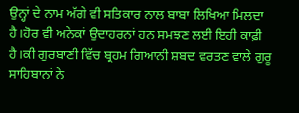ਉਨ੍ਹਾਂ ਦੇ ਨਾਮ ਅੱਗੇ ਵੀ ਸਤਿਕਾਰ ਨਾਲ ਬਾਬਾ ਲਿਖਿਆ ਮਿਲਦਾ ਹੈ।ਹੋਰ ਵੀ ਅਨੇਕਾਂ ਉਦਾਹਰਨਾਂ ਹਨ ਸਮਝਣ ਲਈ ਇਹੀ ਕਾਫ਼ੀ ਹੈ।ਕੀ ਗੁਰਬਾਣੀ ਵਿੱਚ ਬ੍ਰਹਮ ਗਿਆਨੀ ਸ਼ਬਦ ਵਰਤਣ ਵਾਲੇ ਗੁਰੂ ਸਾਹਿਬਾਨਾਂ ਨੇ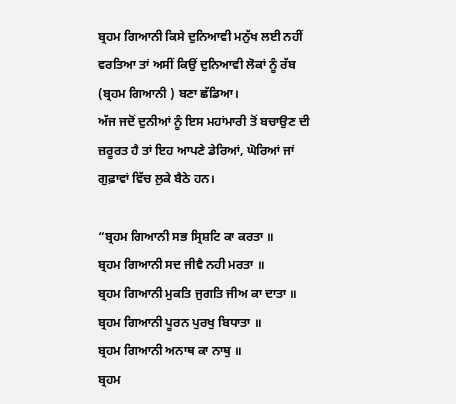ਬ੍ਰਹਮ ਗਿਆਨੀ ਕਿਸੇ ਦੁਨਿਆਵੀ ਮਨੁੱਖ ਲਈ ਨਹੀਂ ਵਰਤਿਆ ਤਾਂ ਅਸੀਂ ਕਿਉਂ ਦੁਨਿਆਵੀ ਲੋਕਾਂ ਨੂੰ ਰੱਬ (ਬ੍ਰਹਮ ਗਿਆਨੀ ) ਬਣਾ ਛੱਡਿਆ।
ਅੱਜ ਜਦੋਂ ਦੁਨੀਆਂ ਨੂੰ ਇਸ ਮਹਾਂਮਾਰੀ ਤੋਂ ਬਚਾਉਣ ਦੀ ਜ਼ਰੂਰਤ ਹੈ ਤਾਂ ਇਹ ਆਪਣੇ ਡੇਰਿਆਂ, ਘੋਰਿਆਂ ਜਾਂ ਗੁਫ਼ਾਵਾਂ ਵਿੱਚ ਲੁਕੇ ਬੈਠੇ ਹਨ।

“ਬ੍ਰਹਮ ਗਿਆਨੀ ਸਭ ਸ੍ਰਿਸ਼ਟਿ ਕਾ ਕਰਤਾ ॥
ਬ੍ਰਹਮ ਗਿਆਨੀ ਸਦ ਜੀਵੈ ਨਹੀ ਮਰਤਾ ॥
ਬ੍ਰਹਮ ਗਿਆਨੀ ਮੁਕਤਿ ਜੁਗਤਿ ਜੀਅ ਕਾ ਦਾਤਾ ॥
ਬ੍ਰਹਮ ਗਿਆਨੀ ਪੂਰਨ ਪੁਰਖੁ ਬਿਧਾਤਾ ॥
ਬ੍ਰਹਮ ਗਿਆਨੀ ਅਨਾਥ ਕਾ ਨਾਥੁ ॥
ਬ੍ਰਹਮ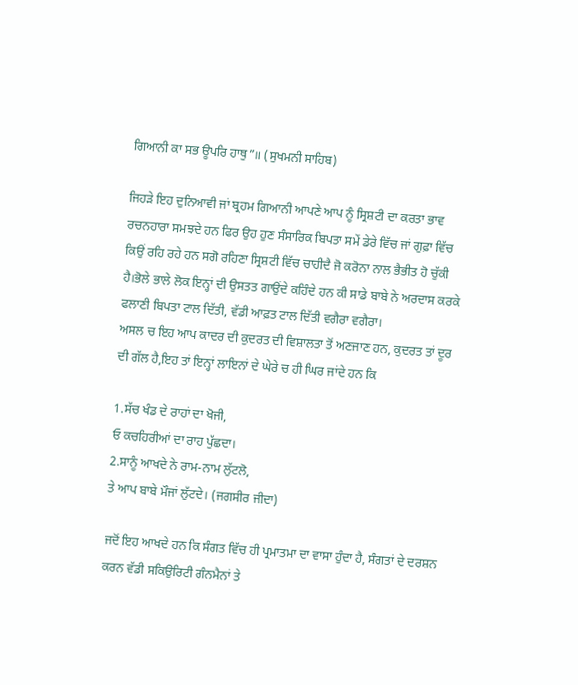ਗਿਆਨੀ ਕਾ ਸਭ ਊਪਰਿ ਹਾਥੁ”॥ (ਸੁਖਮਨੀ ਸਾਹਿਬ)

ਜਿਹੜੇ ਇਹ ਦੁਨਿਆਵੀ ਜਾਂ ਬ੍ਰਹਮ ਗਿਆਨੀ ਆਪਣੇ ਆਪ ਨੂੰ ਸ੍ਰਿਸ਼ਟੀ ਦਾ ਕਰਤਾ ਭਾਵ ਰਚਨਹਾਰਾ ਸਮਝਦੇ ਹਨ ਫਿਰ ਉਹ ਹੁਣ ਸੰਸਾਰਿਕ ਬਿਪਤਾ ਸਮੇਂ ਡੇਰੇ ਵਿੱਚ ਜਾਂ ਗੁਫ਼ਾ ਵਿੱਚ ਕਿਉਂ ਰਹਿ ਰਹੇ ਹਨ ਸਗੋ ਰਹਿਣਾ ਸ੍ਰਿਸ਼ਟੀ ਵਿੱਚ ਚਾਹੀਦੈ ਜੋ ਕਰੋਨਾ ਨਾਲ ਭੈਭੀਤ ਹੋ ਚੁੱਕੀ ਹੈ।ਭੋਲੇ ਭਾਲੇ ਲੋਕ ਇਨ੍ਹਾਂ ਦੀ ਉਸਤਤ ਗਾਉਂਦੇ ਕਹਿੰਦੇ ਹਨ ਕੀ ਸਾਡੇ ਬਾਬੇ ਨੇ ਅਰਦਾਸ ਕਰਕੇ ਫਲਾਣੀ ਬਿਪਤਾ ਟਾਲ ਦਿੱਤੀ, ਵੱਡੀ ਆਫ਼ਤ ਟਾਲ ਦਿੱਤੀ ਵਗੈਰਾ ਵਗੈਰਾ।
ਅਸਲ ਚ ਇਹ ਆਪ ਕਾਦਰ ਦੀ ਕੁਦਰਤ ਦੀ ਵਿਸ਼ਾਲਤਾ ਤੋਂ ਅਣਜਾਣ ਹਨ, ਕੁਦਰਤ ਤਾਂ ਦੂਰ ਦੀ ਗੱਲ ਹੈ,ਇਹ ਤਾਂ ਇਨ੍ਹਾਂ ਲਾਇਨਾਂ ਦੇ ਘੇਰੇ ਚ ਹੀ ਘਿਰ ਜਾਂਦੇ ਹਨ ਕਿ

1.ਸੱਚ ਖੰਡ ਦੇ ਰਾਹਾਂ ਦਾ ਖੋਜੀ,
ਓ ਕਚਹਿਰੀਆਂ ਦਾ ਰਾਹ ਪੁੱਛਦਾ।
2.ਸਾਨੂੰ ਆਖਦੇ ਨੇ ਰਾਮ-ਨਾਮ ਲੁੱਟਲੋ,
ਤੇ ਆਪ ਬਾਬੇ ਮੌਜਾਂ ਲੁੱਟਦੇ। (ਜਗਸੀਰ ਜੀਦਾ)

ਜਦੋਂ ਇਹ ਆਖਦੇ ਹਨ ਕਿ ਸੰਗਤ ਵਿੱਚ ਹੀ ਪ੍ਰਮਾਤਮਾ ਦਾ ਵਾਸਾ ਹੁੰਦਾ ਹੈ, ਸੰਗਤਾਂ ਦੇ ਦਰਸ਼ਨ ਕਰਨ ਵੱਡੀ ਸਕਿਉਰਿਟੀ ਗੰਨਮੈਨਾਂ ਤੇ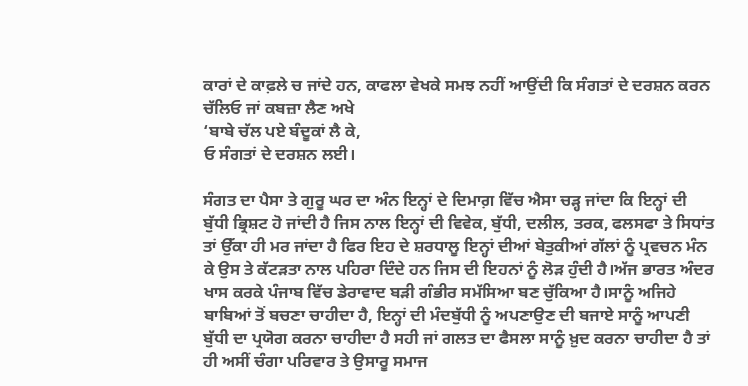ਕਾਰਾਂ ਦੇ ਕਾਫ਼ਲੇ ਚ ਜਾਂਦੇ ਹਨ, ਕਾਫਲਾ ਵੇਖਕੇ ਸਮਝ ਨਹੀਂ ਆਉਂਦੀ ਕਿ ਸੰਗਤਾਂ ਦੇ ਦਰਸ਼ਨ ਕਰਨ ਚੱਲਿਓ ਜਾਂ ਕਬਜ਼ਾ ਲੈਣ ਅਖੇ
‘ਬਾਬੇ ਚੱਲ ਪਏ ਬੰਦੂਕਾਂ ਲੈ ਕੇ,
ਓ ਸੰਗਤਾਂ ਦੇ ਦਰਸ਼ਨ ਲਈ।

ਸੰਗਤ ਦਾ ਪੈਸਾ ਤੇ ਗੁਰੂ ਘਰ ਦਾ ਅੰਨ ਇਨ੍ਹਾਂ ਦੇ ਦਿਮਾਗ਼ ਵਿੱਚ ਐਸਾ ਚੜ੍ਹ ਜਾਂਦਾ ਕਿ ਇਨ੍ਹਾਂ ਦੀ ਬੁੱਧੀ ਭ੍ਰਿਸ਼ਟ ਹੋ ਜਾਂਦੀ ਹੈ ਜਿਸ ਨਾਲ ਇਨ੍ਹਾਂ ਦੀ ਵਿਵੇਕ, ਬੁੱਧੀ, ਦਲੀਲ, ਤਰਕ, ਫਲਸਫਾ ਤੇ ਸਿਧਾਂਤ ਤਾਂ ਉੱਕਾ ਹੀ ਮਰ ਜਾਂਦਾ ਹੈ ਫਿਰ ਇਹ ਦੇ ਸ਼ਰਧਾਲੂ ਇਨ੍ਹਾਂ ਦੀਆਂ ਬੇਤੁਕੀਆਂ ਗੱਲਾਂ ਨੂੰ ਪ੍ਰਵਚਨ ਮੰਨ ਕੇ ਉਸ ਤੇ ਕੱਟੜਤਾ ਨਾਲ ਪਹਿਰਾ ਦਿੰਦੇ ਹਨ ਜਿਸ ਦੀ ਇਹਨਾਂ ਨੂੰ ਲੋੜ ਹੁੰਦੀ ਹੈ।ਅੱਜ ਭਾਰਤ ਅੰਦਰ ਖਾਸ ਕਰਕੇ ਪੰਜਾਬ ਵਿੱਚ ਡੇਰਾਵਾਦ ਬੜੀ ਗੰਭੀਰ ਸਮੱਸਿਆ ਬਣ ਚੁੱਕਿਆ ਹੈ।ਸਾਨੂੰ ਅਜਿਹੇ ਬਾਬਿਆਂ ਤੋਂ ਬਚਣਾ ਚਾਹੀਦਾ ਹੈ, ਇਨ੍ਹਾਂ ਦੀ ਮੰਦਬੁੱਧੀ ਨੂੰ ਅਪਣਾਉਣ ਦੀ ਬਜਾਏ ਸਾਨੂੰ ਆਪਣੀ ਬੁੱਧੀ ਦਾ ਪ੍ਰਯੋਗ ਕਰਨਾ ਚਾਹੀਦਾ ਹੈ ਸਹੀ ਜਾਂ ਗਲਤ ਦਾ ਫੈਸਲਾ ਸਾਨੂੰ ਖ਼ੁਦ ਕਰਨਾ ਚਾਹੀਦਾ ਹੈ ਤਾਂ ਹੀ ਅਸੀਂ ਚੰਗਾ ਪਰਿਵਾਰ ਤੇ ਉਸਾਰੂ ਸਮਾਜ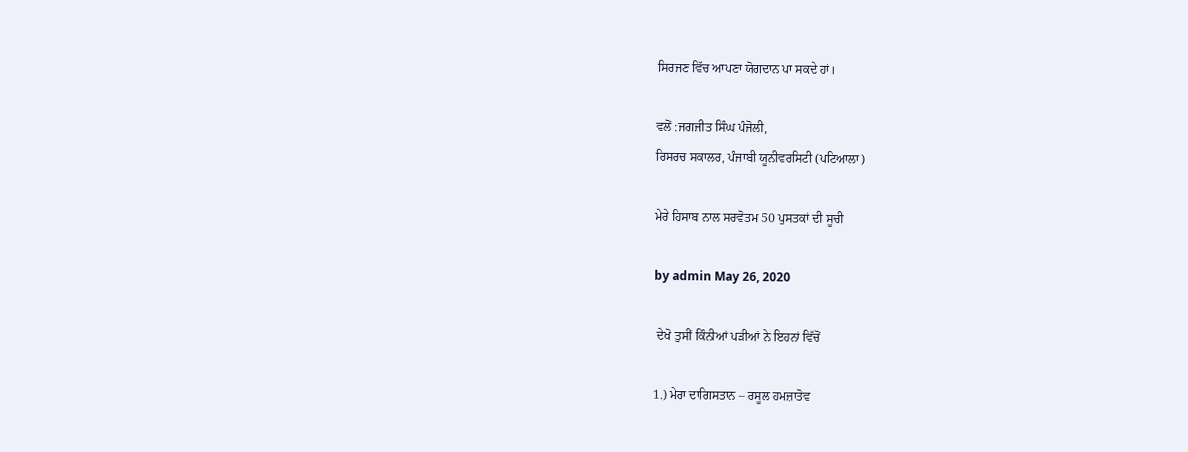ਸਿਰਜਣ ਵਿੱਚ ਆਪਣਾ ਯੋਗਦਾਨ ਪਾ ਸਕਦੇ ਹਾਂ।

ਵਲੋਂ :ਜਗਜੀਤ ਸਿੰਘ ਪੰਜੋਲੀ,
ਰਿਸਰਚ ਸਕਾਲਰ, ਪੰਜਾਬੀ ਯੂਨੀਵਰਸਿਟੀ (ਪਟਿਆਲਾ)

ਮੇਰੇ ਹਿਸਾਬ ਨਾਲ ਸਰਵੋਤਮ 50 ਪੁਸਤਕਾਂ ਦੀ ਸੂਚੀ

by admin May 26, 2020

 ਦੇਖੋ ਤੁਸੀਂ ਕਿੰਨੀਆਂ ਪੜੀਆਂ ਨੇ ਇਹਨਾਂ ਵਿੱਚੋਂ

1.) ਮੇਰਾ ਦਾਗਿਸਤਾਨ – ਰਸੂਲ ਹਮਜ਼ਾਤੋਵ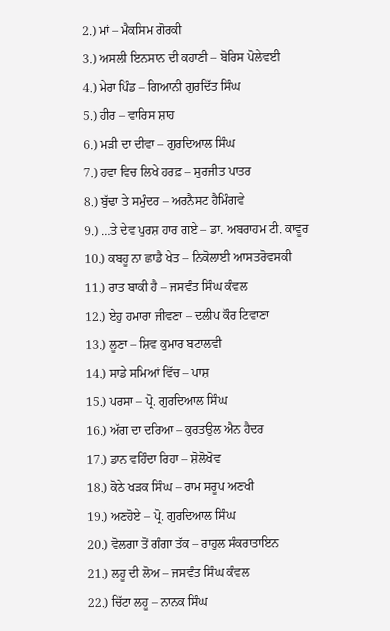2.) ਮਾਂ – ਮੈਕਸਿਮ ਗੋਰਕੀ
3.) ਅਸਲੀ ਇਨਸਾਨ ਦੀ ਕਹਾਣੀ – ਬੋਰਿਸ ਪੋਲੇਵਈ
4.) ਮੇਰਾ ਪਿੰਡ – ਗਿਆਨੀ ਗੁਰਦਿੱਤ ਸਿੰਘ
5.) ਹੀਰ – ਵਾਰਿਸ ਸ਼ਾਹ
6.) ਮੜੀ ਦਾ ਦੀਵਾ – ਗੁਰਦਿਆਲ ਸਿੰਘ
7.) ਹਵਾ ਵਿਚ ਲਿਖੇ ਹਰਫ਼ – ਸੁਰਜੀਤ ਪਾਤਰ
8.) ਬੁੱਢਾ ਤੇ ਸਮੁੰਦਰ – ਅਰਨੈਸਟ ਹੈਮਿੰਗਵੇ
9.) …ਤੇ ਦੇਵ ਪੁਰਸ਼ ਹਾਰ ਗਏ – ਡਾ. ਅਬਰਾਹਮ ਟੀ. ਕਾਵੂਰ
10.) ਕਬਹੂ ਨਾ ਛਾਡੈ ਖੇਤ – ਨਿਕੋਲਾਈ ਆਸਤਰੋਵਸਕੀ
11.) ਰਾਤ ਬਾਕੀ ਹੈ – ਜਸਵੰਤ ਸਿੰਘ ਕੰਵਲ
12.) ਏਹੁ ਹਮਾਰਾ ਜੀਵਣਾ – ਦਲੀਪ ਕੌਰ ਟਿਵਾਣਾ
13.) ਲੂਣਾ – ਸ਼ਿਵ ਕੁਮਾਰ ਬਟਾਲਵੀ
14.) ਸਾਡੇ ਸਮਿਆਂ ਵਿੱਚ – ਪਾਸ਼
15.) ਪਰਸਾ – ਪ੍ਰੋ. ਗੁਰਦਿਆਲ ਸਿੰਘ
16.) ਅੱਗ ਦਾ ਦਰਿਆ – ਕੁਰਤਉਲ ਐਨ ਹੈਦਰ
17.) ਡਾਨ ਵਹਿੰਦਾ ਰਿਹਾ – ਸ਼ੋਲੋਖੋਵ
18.) ਕੋਠੇ ਖੜਕ ਸਿੰਘ – ਰਾਮ ਸਰੂਪ ਅਣਖੀ
19.) ਅਣਹੋਏ – ਪ੍ਰੋ. ਗੁਰਦਿਆਲ ਸਿੰਘ
20.) ਵੋਲਗਾ ਤੋਂ ਗੰਗਾ ਤੱਕ – ਰਾਹੁਲ ਸੰਕਰਾਤਾਇਨ
21.) ਲਹੂ ਦੀ ਲੋਅ – ਜਸਵੰਤ ਸਿੰਘ ਕੰਵਲ
22.) ਚਿੱਟਾ ਲਹੂ – ਨਾਨਕ ਸਿੰਘ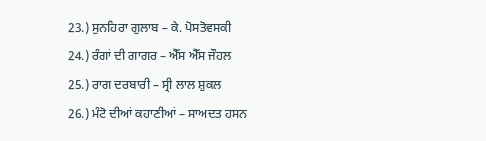23.) ਸੁਨਹਿਰਾ ਗੁਲਾਬ – ਕੇ. ਪੋਸਤੋਵਸਕੀ
24.) ਰੰਗਾਂ ਦੀ ਗਾਗਰ – ਐੱਸ ਐੱਸ ਜੌਹਲ
25.) ਰਾਗ ਦਰਬਾਰੀ – ਸ੍ਰੀ ਲਾਲ ਸ਼ੁਕਲ
26.) ਮੰਟੋ ਦੀਆਂ ਕਹਾਣੀਆਂ – ਸਾਅਦਤ ਹਸਨ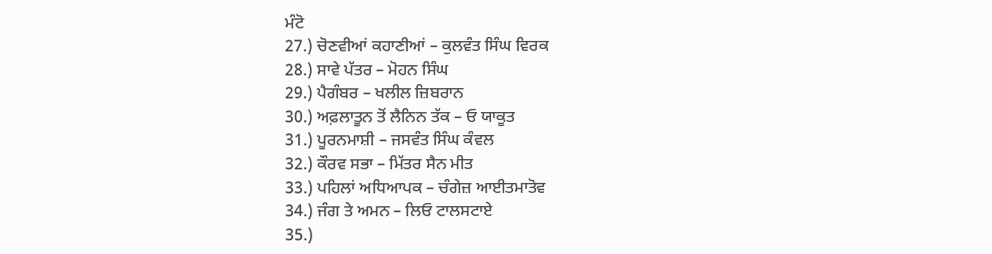ਮੰਟੋ
27.) ਚੋਣਵੀਆਂ ਕਹਾਣੀਆਂ – ਕੁਲਵੰਤ ਸਿੰਘ ਵਿਰਕ
28.) ਸਾਵੇ ਪੱਤਰ – ਮੋਹਨ ਸਿੰਘ
29.) ਪੈਗੰਬਰ – ਖਲੀਲ ਜ਼ਿਬਰਾਨ
30.) ਅਫ਼ਲਾਤੂਨ ਤੋਂ ਲੈਨਿਨ ਤੱਕ – ਓ ਯਾਕੂਤ
31.) ਪੂਰਨਮਾਸ਼ੀ – ਜਸਵੰਤ ਸਿੰਘ ਕੰਵਲ
32.) ਕੌਰਵ ਸਭਾ – ਮਿੱਤਰ ਸੈਨ ਮੀਤ
33.) ਪਹਿਲਾਂ ਅਧਿਆਪਕ – ਚੰਗੇਜ਼ ਆਈਤਮਾਤੋਵ
34.) ਜੰਗ ਤੇ ਅਮਨ – ਲਿਓ ਟਾਲਸਟਾਏ
35.)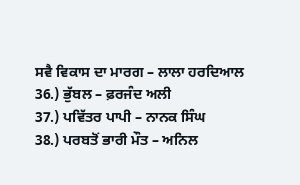ਸਵੈ ਵਿਕਾਸ ਦਾ ਮਾਰਗ – ਲਾਲਾ ਹਰਦਿਆਲ
36.) ਭੁੱਬਲ – ਫ਼ਰਜੰਦ ਅਲੀ
37.) ਪਵਿੱਤਰ ਪਾਪੀ – ਨਾਨਕ ਸਿੰਘ
38.) ਪਰਬਤੋਂ ਭਾਰੀ ਮੌਤ – ਅਨਿਲ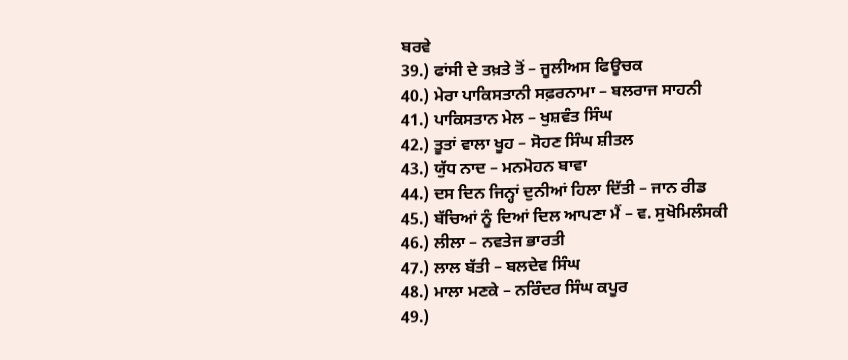ਬਰਵੇ
39.) ਫਾਂਸੀ ਦੇ ਤਖ਼ਤੇ ਤੋਂ – ਜੂਲੀਅਸ ਫਿਊਚਕ
40.) ਮੇਰਾ ਪਾਕਿਸਤਾਨੀ ਸਫ਼ਰਨਾਮਾ – ਬਲਰਾਜ ਸਾਹਨੀ
41.) ਪਾਕਿਸਤਾਨ ਮੇਲ – ਖੁਸ਼ਵੰਤ ਸਿੰਘ
42.) ਤੂਤਾਂ ਵਾਲਾ ਖੂਹ – ਸੋਹਣ ਸਿੰਘ ਸ਼ੀਤਲ
43.) ਯੁੱਧ ਨਾਦ – ਮਨਮੋਹਨ ਬਾਵਾ
44.) ਦਸ ਦਿਨ ਜਿਨ੍ਹਾਂ ਦੁਨੀਆਂ ਹਿਲਾ ਦਿੱਤੀ – ਜਾਨ ਰੀਡ
45.) ਬੱਚਿਆਂ ਨੂੰ ਦਿਆਂ ਦਿਲ ਆਪਣਾ ਮੈਂ – ਵ. ਸੁਖੋਮਿਲੰਸਕੀ
46.) ਲੀਲਾ – ਨਵਤੇਜ ਭਾਰਤੀ
47.) ਲਾਲ ਬੱਤੀ – ਬਲਦੇਵ ਸਿੰਘ
48.) ਮਾਲਾ ਮਣਕੇ – ਨਰਿੰਦਰ ਸਿੰਘ ਕਪੂਰ
49.)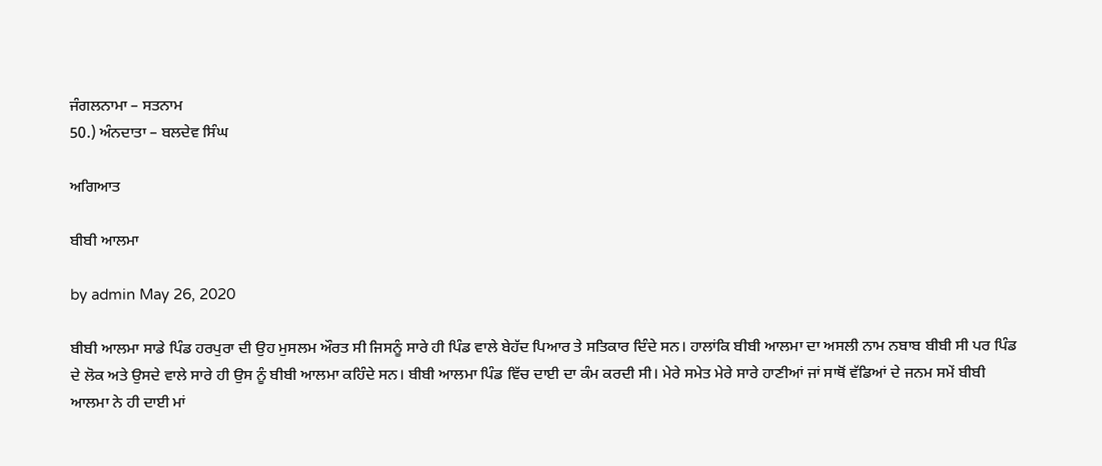ਜੰਗਲਨਾਮਾ – ਸਤਨਾਮ
50.) ਅੰਨਦਾਤਾ – ਬਲਦੇਵ ਸਿੰਘ

ਅਗਿਆਤ

ਬੀਬੀ ਆਲਮਾ

by admin May 26, 2020

ਬੀਬੀ ਆਲਮਾ ਸਾਡੇ ਪਿੰਡ ਹਰਪੁਰਾ ਦੀ ਉਹ ਮੁਸਲਮ ਔਰਤ ਸੀ ਜਿਸਨੂੰ ਸਾਰੇ ਹੀ ਪਿੰਡ ਵਾਲੇ ਬੇਹੱਦ ਪਿਆਰ ਤੇ ਸਤਿਕਾਰ ਦਿੰਦੇ ਸਨ। ਹਾਲਾਂਕਿ ਬੀਬੀ ਆਲਮਾ ਦਾ ਅਸਲੀ ਨਾਮ ਨਬਾਬ ਬੀਬੀ ਸੀ ਪਰ ਪਿੰਡ ਦੇ ਲੋਕ ਅਤੇ ਉਸਦੇ ਵਾਲੇ ਸਾਰੇ ਹੀ ਉਸ ਨੂੰ ਬੀਬੀ ਆਲਮਾ ਕਹਿੰਦੇ ਸਨ। ਬੀਬੀ ਆਲਮਾ ਪਿੰਡ ਵਿੱਚ ਦਾਈ ਦਾ ਕੰਮ ਕਰਦੀ ਸੀ। ਮੇਰੇ ਸਮੇਤ ਮੇਰੇ ਸਾਰੇ ਹਾਣੀਆਂ ਜਾਂ ਸਾਥੋਂ ਵੱਡਿਆਂ ਦੇ ਜਨਮ ਸਮੇਂ ਬੀਬੀ ਆਲਮਾ ਨੇ ਹੀ ਦਾਈ ਮਾਂ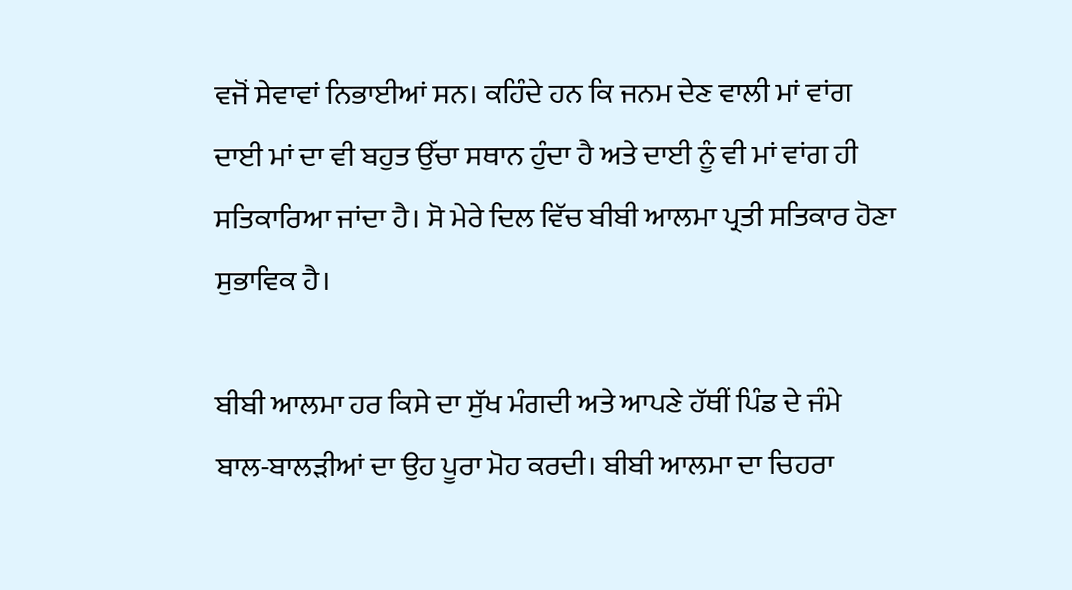ਵਜੋਂ ਸੇਵਾਵਾਂ ਨਿਭਾਈਆਂ ਸਨ। ਕਹਿੰਦੇ ਹਨ ਕਿ ਜਨਮ ਦੇਣ ਵਾਲੀ ਮਾਂ ਵਾਂਗ ਦਾਈ ਮਾਂ ਦਾ ਵੀ ਬਹੁਤ ਉੱਚਾ ਸਥਾਨ ਹੁੰਦਾ ਹੈ ਅਤੇ ਦਾਈ ਨੂੰ ਵੀ ਮਾਂ ਵਾਂਗ ਹੀ ਸਤਿਕਾਰਿਆ ਜਾਂਦਾ ਹੈ। ਸੋ ਮੇਰੇ ਦਿਲ ਵਿੱਚ ਬੀਬੀ ਆਲਮਾ ਪ੍ਰਤੀ ਸਤਿਕਾਰ ਹੋਣਾ ਸੁਭਾਵਿਕ ਹੈ।

ਬੀਬੀ ਆਲਮਾ ਹਰ ਕਿਸੇ ਦਾ ਸੁੱਖ ਮੰਗਦੀ ਅਤੇ ਆਪਣੇ ਹੱਥੀਂ ਪਿੰਡ ਦੇ ਜੰਮੇ ਬਾਲ-ਬਾਲੜੀਆਂ ਦਾ ਉਹ ਪੂਰਾ ਮੋਹ ਕਰਦੀ। ਬੀਬੀ ਆਲਮਾ ਦਾ ਚਿਹਰਾ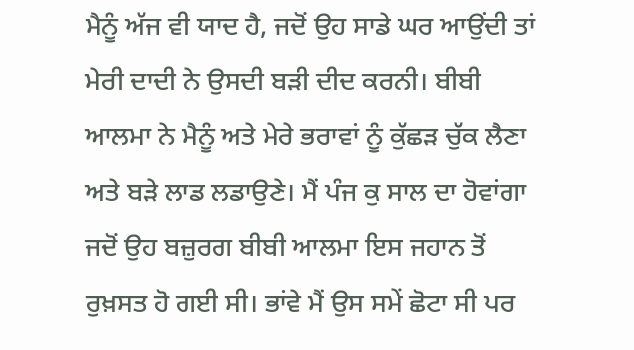ਮੈਨੂੰ ਅੱਜ ਵੀ ਯਾਦ ਹੈ, ਜਦੋਂ ਉਹ ਸਾਡੇ ਘਰ ਆਉਂਦੀ ਤਾਂ ਮੇਰੀ ਦਾਦੀ ਨੇ ਉਸਦੀ ਬੜੀ ਦੀਦ ਕਰਨੀ। ਬੀਬੀ ਆਲਮਾ ਨੇ ਮੈਨੂੰ ਅਤੇ ਮੇਰੇ ਭਰਾਵਾਂ ਨੂੰ ਕੁੱਛੜ ਚੁੱਕ ਲੈਣਾ ਅਤੇ ਬੜੇ ਲਾਡ ਲਡਾਉਣੇ। ਮੈਂ ਪੰਜ ਕੁ ਸਾਲ ਦਾ ਹੋਵਾਂਗਾ ਜਦੋਂ ਉਹ ਬਜ਼ੁਰਗ ਬੀਬੀ ਆਲਮਾ ਇਸ ਜਹਾਨ ਤੋਂ ਰੁਖ਼ਸਤ ਹੋ ਗਈ ਸੀ। ਭਾਂਵੇ ਮੈਂ ਉਸ ਸਮੇਂ ਛੋਟਾ ਸੀ ਪਰ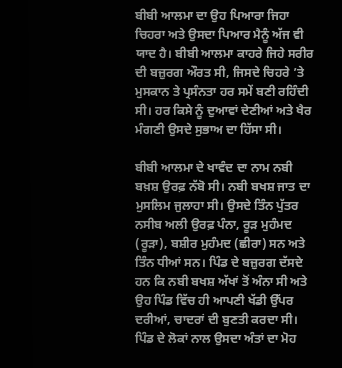ਬੀਬੀ ਆਲਮਾ ਦਾ ਉਹ ਪਿਆਰਾ ਜਿਹਾ ਚਿਹਰਾ ਅਤੇ ਉਸਦਾ ਪਿਆਰ ਮੈਨੂੰ ਅੱਜ ਵੀ ਯਾਦ ਹੈ। ਬੀਬੀ ਆਲਮਾ ਕਾਹਰੇ ਜਿਹੇ ਸਰੀਰ ਦੀ ਬਜ਼ੁਰਗ ਔਰਤ ਸੀ, ਜਿਸਦੇ ਚਿਹਰੇ ’ਤੇ ਮੁਸਕਾਨ ਤੇ ਪ੍ਰਸੰਨਤਾ ਹਰ ਸਮੇਂ ਬਣੀ ਰਹਿੰਦੀ ਸੀ। ਹਰ ਕਿਸੇ ਨੂੰ ਦੁਆਵਾਂ ਦੇਣੀਆਂ ਅਤੇ ਖੈਰ ਮੰਗਣੀ ਉਸਦੇ ਸੁਭਾਅ ਦਾ ਹਿੱਸਾ ਸੀ।

ਬੀਬੀ ਆਲਮਾ ਦੇ ਖਾਵੰਦ ਦਾ ਨਾਮ ਨਬੀ ਬਖ਼ਸ਼ ਉਰਫ਼ ਨੱਬੋ ਸੀ। ਨਬੀ ਬਖਸ਼ ਜਾਤ ਦਾ ਮੁਸਲਿਮ ਜੁਲਾਹਾ ਸੀ। ਉਸਦੇ ਤਿੰਨ ਪੁੱਤਰ ਨਸੀਬ ਅਲੀ ਉਰਫ਼ ਪੰਨਾ, ਰੂੜ ਮੁਹੰਮਦ (ਰੂੜਾ), ਬਸ਼ੀਰ ਮੁਹੰਮਦ (ਛੀਰਾ) ਸਨ ਅਤੇ ਤਿੰਨ ਧੀਆਂ ਸਨ। ਪਿੰਡ ਦੇ ਬਜ਼ੁਰਗ ਦੱਸਦੇ ਹਨ ਕਿ ਨਬੀ ਬਖਸ਼ ਅੱਖਾਂ ਤੋਂ ਅੰਨਾ ਸੀ ਅਤੇ ਉਹ ਪਿੰਡ ਵਿੱਚ ਹੀ ਆਪਣੀ ਖੱਡੀ ਉੱਪਰ ਦਰੀਆਂ, ਚਾਦਰਾਂ ਦੀ ਬੁਣਤੀ ਕਰਦਾ ਸੀ। ਪਿੰਡ ਦੇ ਲੋਕਾਂ ਨਾਲ ਉਸਦਾ ਅੰਤਾਂ ਦਾ ਮੋਹ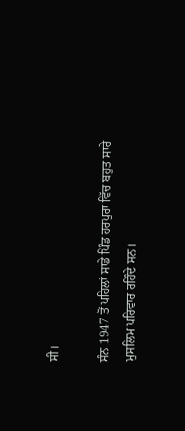ਸੀ।

ਸੰਨ 1947 ਤੋਂ ਪਹਿਲਾਂ ਸਾਡੇ ਪਿੰਡ ਹਰਪੁਰਾ ਵਿੱਚ ਬਹੁਤ ਸਾਰੇ ਮੁਸਲਿਮ ਪਰਿਵਾਰ ਰਹਿੰਦੇ ਸਨ।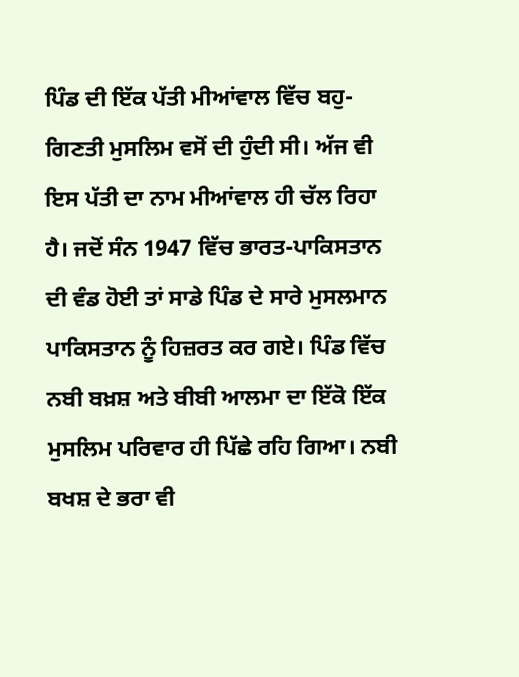ਪਿੰਡ ਦੀ ਇੱਕ ਪੱਤੀ ਮੀਆਂਵਾਲ ਵਿੱਚ ਬਹੁ-ਗਿਣਤੀ ਮੁਸਲਿਮ ਵਸੋਂ ਦੀ ਹੁੰਦੀ ਸੀ। ਅੱਜ ਵੀ ਇਸ ਪੱਤੀ ਦਾ ਨਾਮ ਮੀਆਂਵਾਲ ਹੀ ਚੱਲ ਰਿਹਾ ਹੈ। ਜਦੋਂ ਸੰਨ 1947 ਵਿੱਚ ਭਾਰਤ-ਪਾਕਿਸਤਾਨ ਦੀ ਵੰਡ ਹੋਈ ਤਾਂ ਸਾਡੇ ਪਿੰਡ ਦੇ ਸਾਰੇ ਮੁਸਲਮਾਨ ਪਾਕਿਸਤਾਨ ਨੂੰ ਹਿਜ਼ਰਤ ਕਰ ਗਏ। ਪਿੰਡ ਵਿੱਚ ਨਬੀ ਬਖ਼ਸ਼ ਅਤੇ ਬੀਬੀ ਆਲਮਾ ਦਾ ਇੱਕੋ ਇੱਕ ਮੁਸਲਿਮ ਪਰਿਵਾਰ ਹੀ ਪਿੱਛੇ ਰਹਿ ਗਿਆ। ਨਬੀ ਬਖਸ਼ ਦੇ ਭਰਾ ਵੀ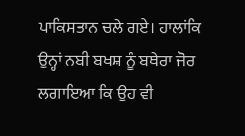ਪਾਕਿਸਤਾਨ ਚਲੇ ਗਏ। ਹਾਲਾਂਕਿ ਉਨ੍ਹਾਂ ਨਬੀ ਬਖਸ਼ ਨੂੰ ਬਥੇਰਾ ਜੋਰ ਲਗਾਇਆ ਕਿ ਉਹ ਵੀ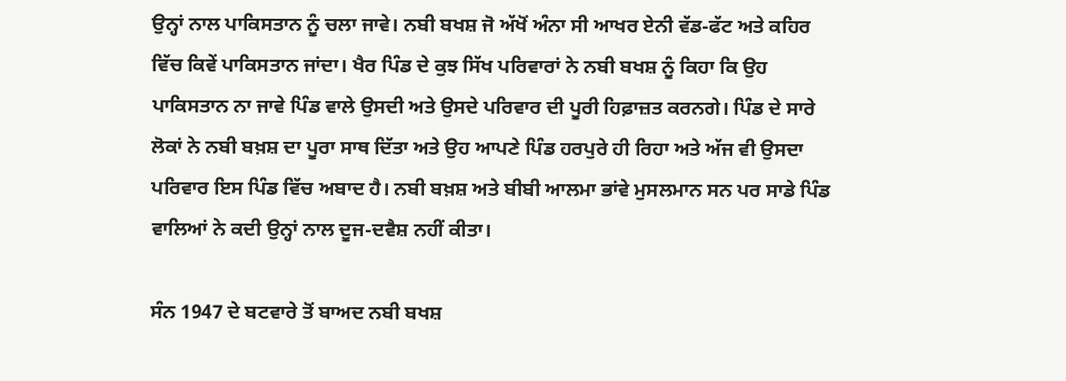ਉਨ੍ਹਾਂ ਨਾਲ ਪਾਕਿਸਤਾਨ ਨੂੰ ਚਲਾ ਜਾਵੇ। ਨਬੀ ਬਖਸ਼ ਜੋ ਅੱਖੋਂ ਅੰਨਾ ਸੀ ਆਖਰ ਏਨੀ ਵੱਡ-ਫੱਟ ਅਤੇ ਕਹਿਰ ਵਿੱਚ ਕਿਵੇਂ ਪਾਕਿਸਤਾਨ ਜਾਂਦਾ। ਖੈਰ ਪਿੰਡ ਦੇ ਕੁਝ ਸਿੱਖ ਪਰਿਵਾਰਾਂ ਨੇ ਨਬੀ ਬਖਸ਼ ਨੂੰ ਕਿਹਾ ਕਿ ਉਹ ਪਾਕਿਸਤਾਨ ਨਾ ਜਾਵੇ ਪਿੰਡ ਵਾਲੇ ਉਸਦੀ ਅਤੇ ਉਸਦੇ ਪਰਿਵਾਰ ਦੀ ਪੂਰੀ ਹਿਫ਼ਾਜ਼ਤ ਕਰਨਗੇ। ਪਿੰਡ ਦੇ ਸਾਰੇ ਲੋਕਾਂ ਨੇ ਨਬੀ ਬਖ਼ਸ਼ ਦਾ ਪੂਰਾ ਸਾਥ ਦਿੱਤਾ ਅਤੇ ਉਹ ਆਪਣੇ ਪਿੰਡ ਹਰਪੁਰੇ ਹੀ ਰਿਹਾ ਅਤੇ ਅੱਜ ਵੀ ਉਸਦਾ ਪਰਿਵਾਰ ਇਸ ਪਿੰਡ ਵਿੱਚ ਅਬਾਦ ਹੈ। ਨਬੀ ਬਖ਼ਸ਼ ਅਤੇ ਬੀਬੀ ਆਲਮਾ ਭਾਂਵੇ ਮੁਸਲਮਾਨ ਸਨ ਪਰ ਸਾਡੇ ਪਿੰਡ ਵਾਲਿਆਂ ਨੇ ਕਦੀ ਉਨ੍ਹਾਂ ਨਾਲ ਦੂਜ-ਦਵੈਸ਼ ਨਹੀਂ ਕੀਤਾ।

ਸੰਨ 1947 ਦੇ ਬਟਵਾਰੇ ਤੋਂ ਬਾਅਦ ਨਬੀ ਬਖਸ਼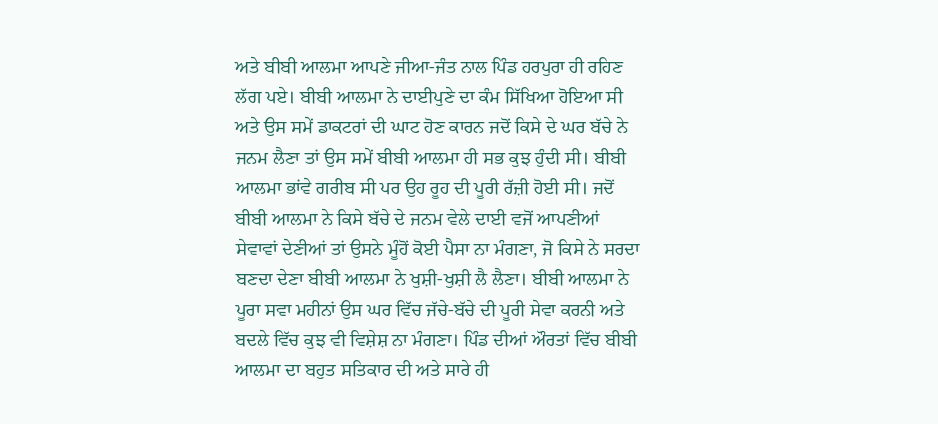ਅਤੇ ਬੀਬੀ ਆਲਮਾ ਆਪਣੇ ਜੀਆ-ਜੰਤ ਨਾਲ ਪਿੰਡ ਹਰਪੁਰਾ ਹੀ ਰਹਿਣ ਲੱਗ ਪਏ। ਬੀਬੀ ਆਲਮਾ ਨੇ ਦਾਈਪੁਣੇ ਦਾ ਕੰਮ ਸਿੱਖਿਆ ਹੋਇਆ ਸੀ ਅਤੇ ਉਸ ਸਮੇਂ ਡਾਕਟਰਾਂ ਦੀ ਘਾਟ ਹੋਣ ਕਾਰਨ ਜਦੋਂ ਕਿਸੇ ਦੇ ਘਰ ਬੱਚੇ ਨੇ ਜਨਮ ਲੈਣਾ ਤਾਂ ਉਸ ਸਮੇਂ ਬੀਬੀ ਆਲਮਾ ਹੀ ਸਭ ਕੁਝ ਹੁੰਦੀ ਸੀ। ਬੀਬੀ ਆਲਮਾ ਭਾਂਵੇ ਗਰੀਬ ਸੀ ਪਰ ਉਹ ਰੂਹ ਦੀ ਪੂਰੀ ਰੱਜ਼ੀ ਹੋਈ ਸੀ। ਜਦੋਂ ਬੀਬੀ ਆਲਮਾ ਨੇ ਕਿਸੇ ਬੱਚੇ ਦੇ ਜਨਮ ਵੇਲੇ ਦਾਈ ਵਜੋਂ ਆਪਣੀਆਂ ਸੇਵਾਵਾਂ ਦੇਣੀਆਂ ਤਾਂ ਉਸਨੇ ਮੂੰਹੋਂ ਕੋਈ ਪੈਸਾ ਨਾ ਮੰਗਣਾ, ਜੋ ਕਿਸੇ ਨੇ ਸਰਦਾ ਬਣਦਾ ਦੇਣਾ ਬੀਬੀ ਆਲਮਾ ਨੇ ਖੁਸ਼ੀ-ਖੁਸ਼ੀ ਲੈ ਲੈਣਾ। ਬੀਬੀ ਆਲਮਾ ਨੇ ਪੂਰਾ ਸਵਾ ਮਹੀਨਾਂ ਉਸ ਘਰ ਵਿੱਚ ਜੱਚੇ-ਬੱਚੇ ਦੀ ਪੂਰੀ ਸੇਵਾ ਕਰਨੀ ਅਤੇ ਬਦਲੇ ਵਿੱਚ ਕੁਝ ਵੀ ਵਿਸ਼ੇਸ਼ ਨਾ ਮੰਗਣਾ। ਪਿੰਡ ਦੀਆਂ ਔਰਤਾਂ ਵਿੱਚ ਬੀਬੀ ਆਲਮਾ ਦਾ ਬਹੁਤ ਸਤਿਕਾਰ ਦੀ ਅਤੇ ਸਾਰੇ ਹੀ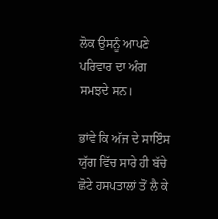ਲੋਕ ਉਸਨੂੰ ਆਪਣੇ ਪਰਿਵਾਰ ਦਾ ਅੰਗ ਸਮਝਦੇ ਸਨ।

ਭਾਂਵੇ ਕਿ ਅੱਜ ਦੇ ਸਾਇੰਸ ਯੁੱਗ ਵਿੱਚ ਸਾਰੇ ਹੀ ਬੱਚੇ ਛੋਟੇ ਹਸਪਤਾਲਾਂ ਤੋਂ ਲੈ ਕੇ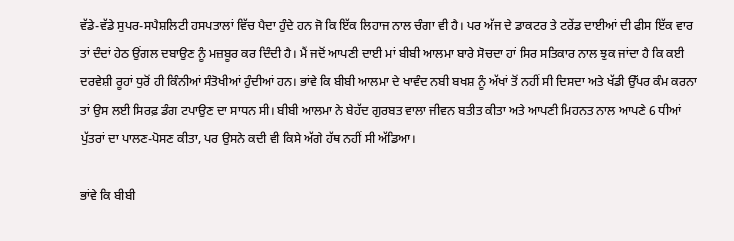ਵੱਡੇ-ਵੱਡੇ ਸੁਪਰ-ਸਪੈਸ਼ਲਿਟੀ ਹਸਪਤਾਲਾਂ ਵਿੱਚ ਪੈਦਾ ਹੁੰਦੇ ਹਨ ਜੋ ਕਿ ਇੱਕ ਲਿਹਾਜ ਨਾਲ ਚੰਗਾ ਵੀ ਹੈ। ਪਰ ਅੱਜ ਦੇ ਡਾਕਟਰ ਤੇ ਟਰੇਂਡ ਦਾਈਆਂ ਦੀ ਫੀਸ ਇੱਕ ਵਾਰ ਤਾਂ ਦੰਦਾਂ ਹੇਠ ਉਂਗਲ ਦਬਾਉਣ ਨੂੰ ਮਜ਼ਬੂਰ ਕਰ ਦਿੰਦੀ ਹੈ। ਮੈਂ ਜਦੋਂ ਆਪਣੀ ਦਾਈ ਮਾਂ ਬੀਬੀ ਆਲਮਾ ਬਾਰੇ ਸੋਚਦਾ ਹਾਂ ਸਿਰ ਸਤਿਕਾਰ ਨਾਲ ਝੁਕ ਜਾਂਦਾ ਹੈ ਕਿ ਕਈ ਦਰਵੇਸ਼ੀ ਰੂਹਾਂ ਧੁਰੋਂ ਹੀ ਕਿੰਨੀਆਂ ਸੰਤੋਖੀਆਂ ਹੁੰਦੀਆਂ ਹਨ। ਭਾਂਵੇ ਕਿ ਬੀਬੀ ਆਲਮਾ ਦੇ ਖਾਵੰਦ ਨਬੀ ਬਖਸ਼ ਨੂੰ ਅੱਖਾਂ ਤੋਂ ਨਹੀਂ ਸੀ ਦਿਸਦਾ ਅਤੇ ਖੱਡੀ ਉੱਪਰ ਕੰਮ ਕਰਨਾ ਤਾਂ ਉਸ ਲਈ ਸਿਰਫ਼ ਡੰਗ ਟਪਾਉਣ ਦਾ ਸਾਧਨ ਸੀ। ਬੀਬੀ ਆਲਮਾ ਨੇ ਬੇਹੱਦ ਗੁਰਬਤ ਵਾਲਾ ਜੀਵਨ ਬਤੀਤ ਕੀਤਾ ਅਤੇ ਆਪਣੀ ਮਿਹਨਤ ਨਾਲ ਆਪਣੇ 6 ਧੀਆਂ ਪੁੱਤਰਾਂ ਦਾ ਪਾਲਣ-ਪੋਸਣ ਕੀਤਾ, ਪਰ ਉਸਨੇ ਕਦੀ ਵੀ ਕਿਸੇ ਅੱਗੇ ਹੱਥ ਨਹੀਂ ਸੀ ਅੱਡਿਆ।

ਭਾਂਵੇ ਕਿ ਬੀਬੀ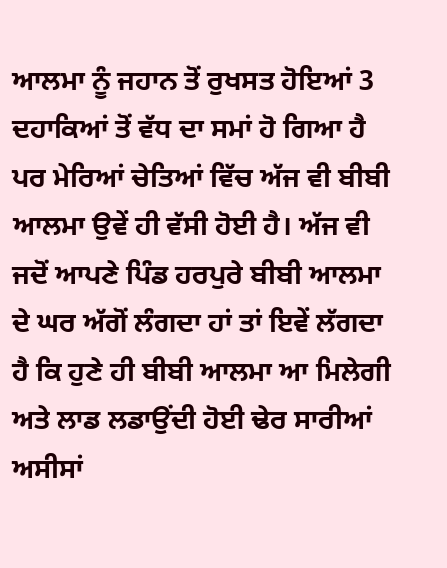ਆਲਮਾ ਨੂੰ ਜਹਾਨ ਤੋਂ ਰੁਖਸਤ ਹੋਇਆਂ 3 ਦਹਾਕਿਆਂ ਤੋਂ ਵੱਧ ਦਾ ਸਮਾਂ ਹੋ ਗਿਆ ਹੈ ਪਰ ਮੇਰਿਆਂ ਚੇਤਿਆਂ ਵਿੱਚ ਅੱਜ ਵੀ ਬੀਬੀ ਆਲਮਾ ਉਵੇਂ ਹੀ ਵੱਸੀ ਹੋਈ ਹੈ। ਅੱਜ ਵੀ ਜਦੋਂ ਆਪਣੇ ਪਿੰਡ ਹਰਪੁਰੇ ਬੀਬੀ ਆਲਮਾ ਦੇ ਘਰ ਅੱਗੋਂ ਲੰਗਦਾ ਹਾਂ ਤਾਂ ਇਵੇਂ ਲੱਗਦਾ ਹੈ ਕਿ ਹੁਣੇ ਹੀ ਬੀਬੀ ਆਲਮਾ ਆ ਮਿਲੇਗੀ ਅਤੇ ਲਾਡ ਲਡਾਉਂਦੀ ਹੋਈ ਢੇਰ ਸਾਰੀਆਂ ਅਸੀਸਾਂ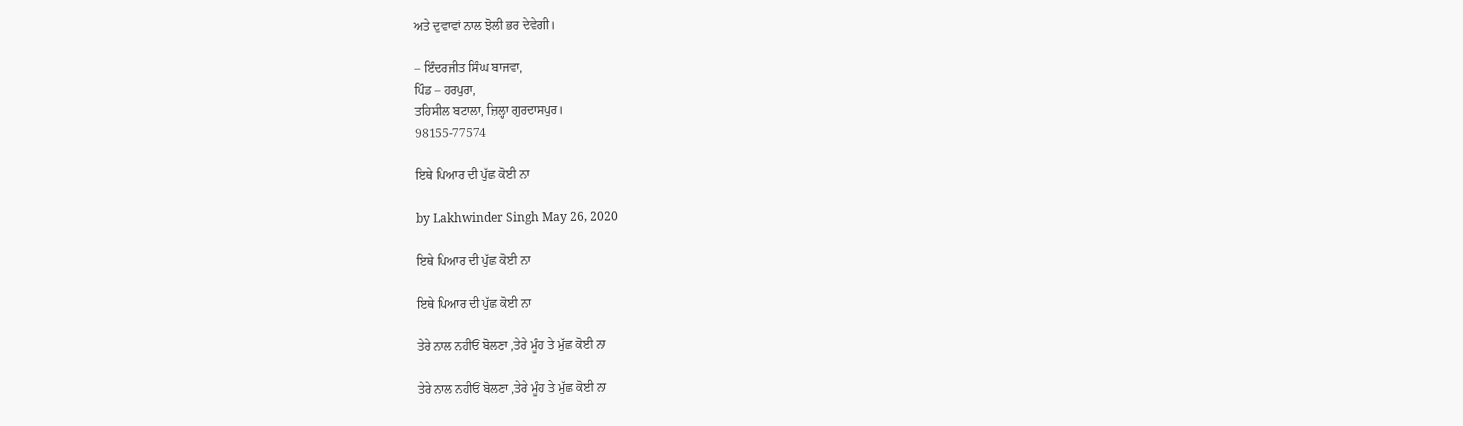ਅਤੇ ਦੁਵਾਵਾਂ ਨਾਲ ਝੋਲੀ ਭਰ ਦੇਵੇਗੀ।

– ਇੰਦਰਜੀਤ ਸਿੰਘ ਬਾਜਵਾ,
ਪਿੰਡ – ਹਰਪੁਰਾ,
ਤਹਿਸੀਲ ਬਟਾਲਾ, ਜ਼ਿਲ੍ਹਾ ਗੁਰਦਾਸਪੁਰ।
98155-77574

ਇਥੇ ਪਿਆਰ ਦੀ ਪੁੱਛ ਕੋਈ ਨਾ

by Lakhwinder Singh May 26, 2020

ਇਥੇ ਪਿਆਰ ਦੀ ਪੁੱਛ ਕੋਈ ਨਾ

ਇਥੇ ਪਿਆਰ ਦੀ ਪੁੱਛ ਕੋਈ ਨਾ

ਤੇਰੇ ਨਾਲ ਨਹੀਓਂ ਬੋਲਣਾ ,ਤੇਰੇ ਮੂੰਹ ਤੇ ਮੁੱਛ ਕੋਈ ਨਾ

ਤੇਰੇ ਨਾਲ ਨਹੀਓਂ ਬੋਲਣਾ ,ਤੇਰੇ ਮੂੰਹ ਤੇ ਮੁੱਛ ਕੋਈ ਨਾ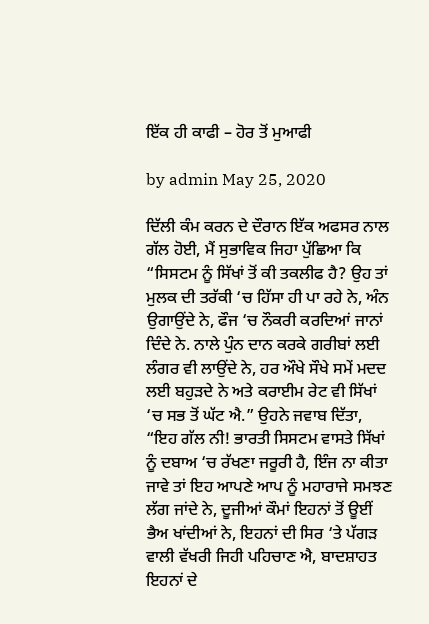ਇੱਕ ਹੀ ਕਾਫੀ – ਹੋਰ ਤੋਂ ਮੁਆਫੀ

by admin May 25, 2020

ਦਿੱਲੀ ਕੰਮ ਕਰਨ ਦੇ ਦੌਰਾਨ ਇੱਕ ਅਫਸਰ ਨਾਲ ਗੱਲ ਹੋਈ, ਮੈਂ ਸੁਭਾਵਿਕ ਜਿਹਾ ਪੁੱਛਿਆ ਕਿ “ਸਿਸਟਮ ਨੂੰ ਸਿੱਖਾਂ ਤੋਂ ਕੀ ਤਕਲੀਫ ਹੈ? ਉਹ ਤਾਂ ਮੁਲਕ ਦੀ ਤਰੱਕੀ ‘ਚ ਹਿੱਸਾ ਹੀ ਪਾ ਰਹੇ ਨੇ, ਅੰਨ ਉਗਾਉਂਦੇ ਨੇ, ਫੌਜ ‘ਚ ਨੌਕਰੀ ਕਰਦਿਆਂ ਜਾਨਾਂ ਦਿੰਦੇ ਨੇ. ਨਾਲੇ ਪੁੰਨ ਦਾਨ ਕਰਕੇ ਗਰੀਬਾਂ ਲਈ ਲੰਗਰ ਵੀ ਲਾਉਂਦੇ ਨੇ, ਹਰ ਔਖੇ ਸੌਖੇ ਸਮੇਂ ਮਦਦ ਲਈ ਬਹੁੜਦੇ ਨੇ ਅਤੇ ਕਰਾਈਮ ਰੇਟ ਵੀ ਸਿੱਖਾਂ ‘ਚ ਸਭ ਤੋਂ ਘੱਟ ਐ.” ਉਹਨੇ ਜਵਾਬ ਦਿੱਤਾ, “ਇਹ ਗੱਲ ਨੀ! ਭਾਰਤੀ ਸਿਸਟਮ ਵਾਸਤੇ ਸਿੱਖਾਂ ਨੂੰ ਦਬਾਅ ‘ਚ ਰੱਖਣਾ ਜਰੂਰੀ ਹੈ, ਇੰਜ ਨਾ ਕੀਤਾ ਜਾਵੇ ਤਾਂ ਇਹ ਆਪਣੇ ਆਪ ਨੂੰ ਮਹਾਰਾਜੇ ਸਮਝਣ ਲੱਗ ਜਾਂਦੇ ਨੇ, ਦੂਜੀਆਂ ਕੌਮਾਂ ਇਹਨਾਂ ਤੋਂ ਊਈਂ ਭੈਅ ਖਾਂਦੀਆਂ ਨੇ, ਇਹਨਾਂ ਦੀ ਸਿਰ ‘ਤੇ ਪੱਗੜ ਵਾਲੀ ਵੱਖਰੀ ਜਿਹੀ ਪਹਿਚਾਣ ਐ, ਬਾਦਸ਼ਾਹਤ ਇਹਨਾਂ ਦੇ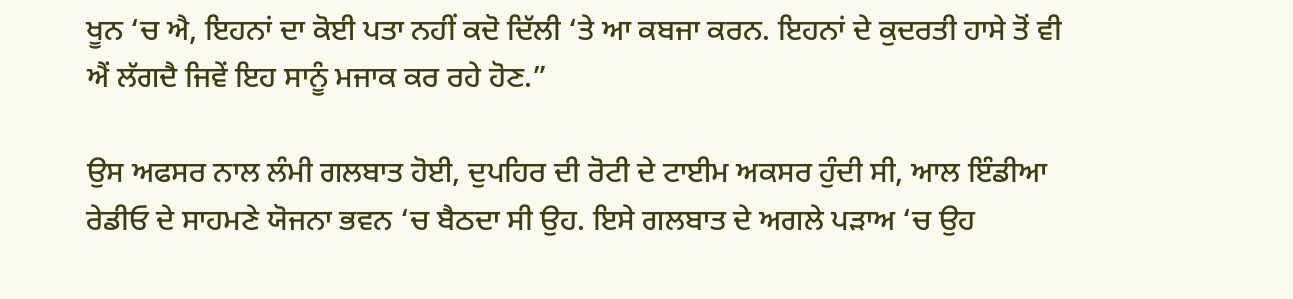ਖੂਨ ‘ਚ ਐ, ਇਹਨਾਂ ਦਾ ਕੋਈ ਪਤਾ ਨਹੀਂ ਕਦੋ ਦਿੱਲੀ ‘ਤੇ ਆ ਕਬਜਾ ਕਰਨ. ਇਹਨਾਂ ਦੇ ਕੁਦਰਤੀ ਹਾਸੇ ਤੋਂ ਵੀ ਐਂ ਲੱਗਦੈ ਜਿਵੇਂ ਇਹ ਸਾਨੂੰ ਮਜਾਕ ਕਰ ਰਹੇ ਹੋਣ.”

ਉਸ ਅਫਸਰ ਨਾਲ ਲੰਮੀ ਗਲਬਾਤ ਹੋਈ, ਦੁਪਹਿਰ ਦੀ ਰੋਟੀ ਦੇ ਟਾਈਮ ਅਕਸਰ ਹੁੰਦੀ ਸੀ, ਆਲ ਇੰਡੀਆ ਰੇਡੀਓ ਦੇ ਸਾਹਮਣੇ ਯੋਜਨਾ ਭਵਨ ‘ਚ ਬੈਠਦਾ ਸੀ ਉਹ. ਇਸੇ ਗਲਬਾਤ ਦੇ ਅਗਲੇ ਪੜਾਅ ‘ਚ ਉਹ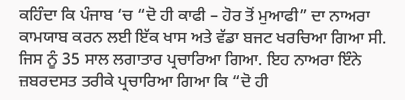ਕਹਿੰਦਾ ਕਿ ਪੰਜਾਬ ‘ਚ “ਦੋ ਹੀ ਕਾਫੀ – ਹੋਰ ਤੋਂ ਮੁਆਫੀ” ਦਾ ਨਾਅਰਾ ਕਾਮਯਾਬ ਕਰਨ ਲਈ ਇੱਕ ਖਾਸ ਅਤੇ ਵੱਡਾ ਬਜਟ ਖਰਚਿਆ ਗਿਆ ਸੀ. ਜਿਸ ਨੂੰ 35 ਸਾਲ ਲਗਾਤਾਰ ਪ੍ਰਚਾਰਿਆ ਗਿਆ. ਇਹ ਨਾਅਰਾ ਇੰਨੇ ਜ਼ਬਰਦਸਤ ਤਰੀਕੇ ਪ੍ਰਚਾਰਿਆ ਗਿਆ ਕਿ “ਦੋ ਹੀ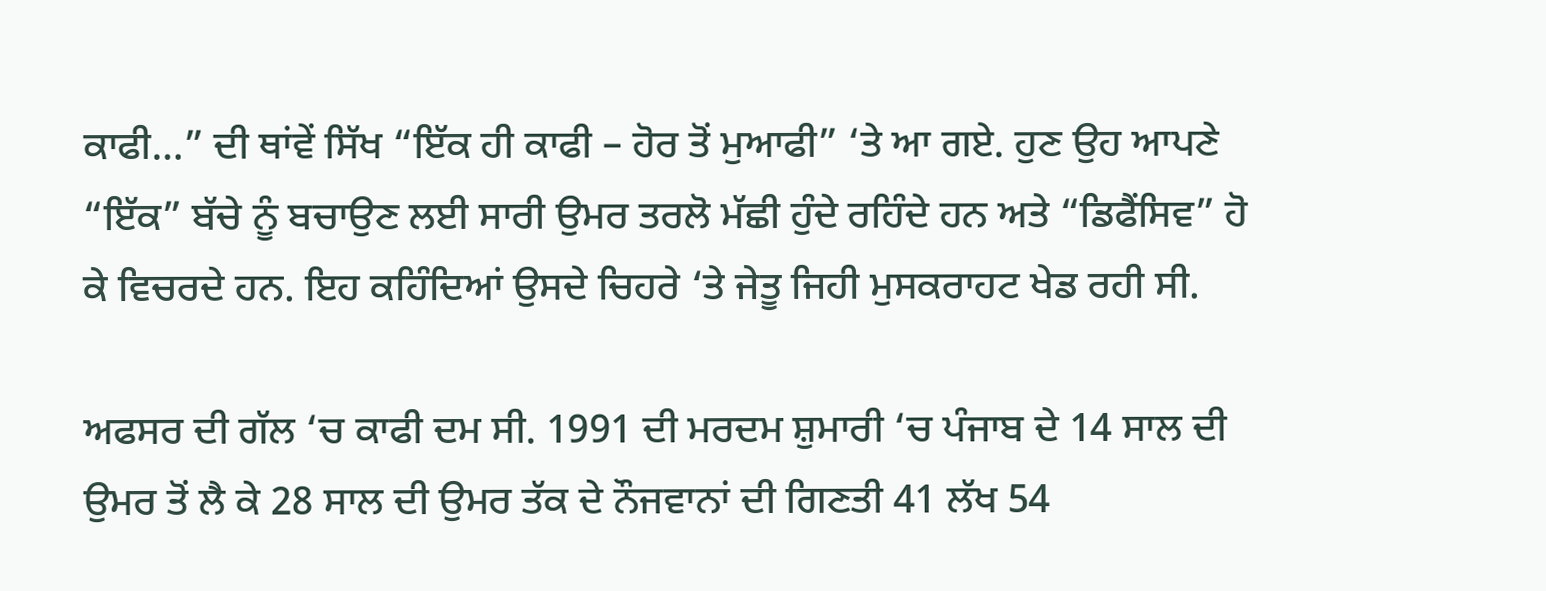ਕਾਫੀ…” ਦੀ ਥਾਂਵੇਂ ਸਿੱਖ “ਇੱਕ ਹੀ ਕਾਫੀ – ਹੋਰ ਤੋਂ ਮੁਆਫੀ” ‘ਤੇ ਆ ਗਏ. ਹੁਣ ਉਹ ਆਪਣੇ “ਇੱਕ” ਬੱਚੇ ਨੂੰ ਬਚਾਉਣ ਲਈ ਸਾਰੀ ਉਮਰ ਤਰਲੋ ਮੱਛੀ ਹੁੰਦੇ ਰਹਿੰਦੇ ਹਨ ਅਤੇ “ਡਿਫੈਂਸਿਵ” ਹੋ ਕੇ ਵਿਚਰਦੇ ਹਨ. ਇਹ ਕਹਿੰਦਿਆਂ ਉਸਦੇ ਚਿਹਰੇ ‘ਤੇ ਜੇਤੂ ਜਿਹੀ ਮੁਸਕਰਾਹਟ ਖੇਡ ਰਹੀ ਸੀ.

ਅਫਸਰ ਦੀ ਗੱਲ ‘ਚ ਕਾਫੀ ਦਮ ਸੀ. 1991 ਦੀ ਮਰਦਮ ਸ਼ੁਮਾਰੀ ‘ਚ ਪੰਜਾਬ ਦੇ 14 ਸਾਲ ਦੀ ਉਮਰ ਤੋਂ ਲੈ ਕੇ 28 ਸਾਲ ਦੀ ਉਮਰ ਤੱਕ ਦੇ ਨੌਜਵਾਨਾਂ ਦੀ ਗਿਣਤੀ 41 ਲੱਖ 54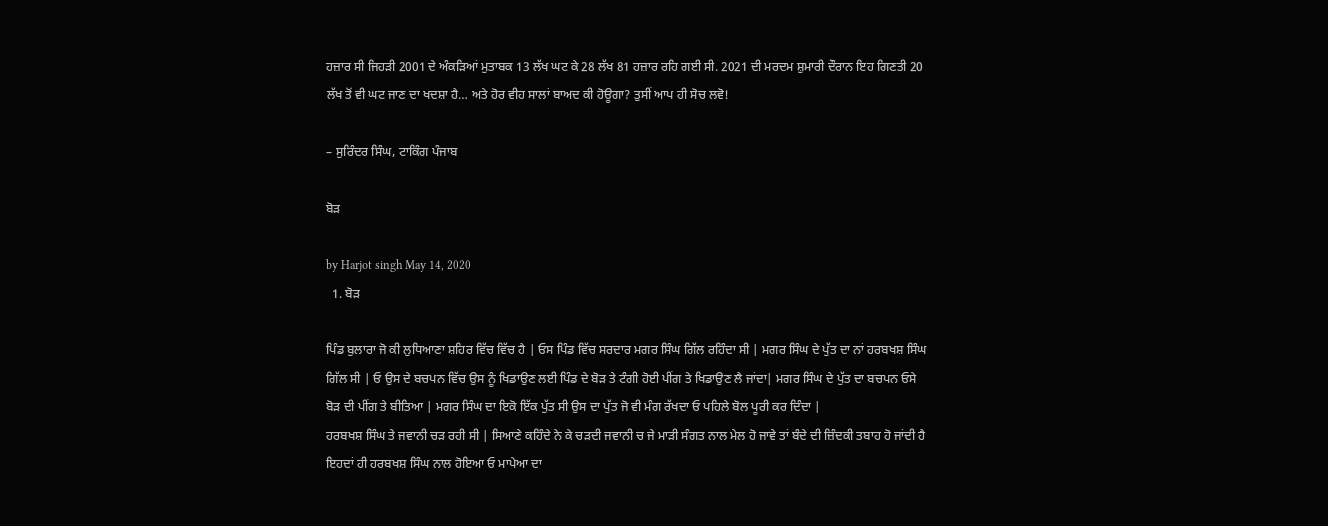ਹਜ਼ਾਰ ਸੀ ਜਿਹੜੀ 2001 ਦੇ ਅੰਕੜਿਆਂ ਮੁਤਾਬਕ 13 ਲੱਖ ਘਟ ਕੇ 28 ਲੱਖ 81 ਹਜ਼ਾਰ ਰਹਿ ਗਈ ਸੀ. 2021 ਦੀ ਮਰਦਮ ਸ਼ੁਮਾਰੀ ਦੌਰਾਨ ਇਹ ਗਿਣਤੀ 20 ਲੱਖ ਤੋਂ ਵੀ ਘਟ ਜਾਣ ਦਾ ਖਦਸ਼ਾ ਹੈ… ਅਤੇ ਹੋਰ ਵੀਹ ਸਾਲਾਂ ਬਾਅਦ ਕੀ ਹੋਊਗਾ? ਤੁਸੀਂ ਆਪ ਹੀ ਸੋਚ ਲਵੋ!

– ਸੁਰਿੰਦਰ ਸਿੰਘ, ਟਾਕਿੰਗ ਪੰਜਾਬ

ਬੋੜ

by Harjot singh May 14, 2020
  1. ਬੋੜ

ਪਿੰਡ ਬੁਲਾਰਾ ਜੋ ਕੀ ਲੁਧਿਆਣਾ ਸ਼ਹਿਰ ਵਿੱਚ ਵਿੱਚ ਹੈ | ਓਸ ਪਿੰਡ ਵਿੱਚ ਸਰਦਾਰ ਮਗਰ ਸਿੰਘ ਗਿੱਲ ਰਹਿੰਦਾ ਸੀ | ਮਗਰ ਸਿੰਘ ਦੇ ਪੁੱਤ ਦਾ ਨਾਂ ਹਰਬਖਸ਼ ਸਿੰਘ ਗਿੱਲ ਸੀ | ਓ ਉਸ ਦੇ ਬਚਪਨ ਵਿੱਚ ਉਸ ਨੂੰ ਖਿਡਾਉਣ ਲਈ ਪਿੰਡ ਦੇ ਬੋੜ ਤੇ ਟੰਗੀ ਹੋਈ ਪੀਂਗ ਤੇ ਖਿਡਾਉਣ ਲੈ ਜਾਂਦਾ| ਮਗਰ ਸਿੰਘ ਦੇ ਪੁੱਤ ਦਾ ਬਚਪਨ ਓਸੇ ਬੋੜ ਦੀ ਪੀਂਗ ਤੇ ਬੀਤਿਆ | ਮਗਰ ਸਿੰਘ ਦਾ ਇਕੋ ਇੱਕ ਪੁੱਤ ਸੀ ਉਸ ਦਾ ਪੁੱਤ ਜੋ ਵੀ ਮੰਗ ਰੱਖਦਾ ਓ ਪਹਿਲੇ ਬੋਲ ਪੂਰੀ ਕਰ ਦਿੰਦਾ |
ਹਰਬਖਸ਼ ਸਿੰਘ ਤੇ ਜਵਾਨੀ ਚੜ ਰਹੀ ਸੀ | ਸਿਆਣੇ ਕਹਿੰਦੇ ਨੇ ਕੇ ਚੜਦੀ ਜਵਾਨੀ ਚ ਜੇ ਮਾੜੀ ਸੰਗਤ ਨਾਲ ਮੇਲ ਹੋ ਜਾਵੇ ਤਾਂ ਬੰਦੇ ਦੀ ਜ਼ਿੰਦਕੀ ਤਬਾਹ ਹੋ ਜਾਂਦੀ ਹੈ
ਇਹਦਾਂ ਹੀ ਹਰਬਖਸ਼ ਸਿੰਘ ਨਾਲ ਹੋਇਆ ਓ ਮਾਪੇਆ ਦਾ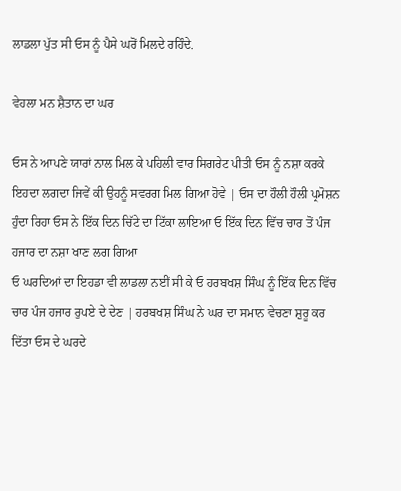ਲਾਡਲਾ ਪੁੱਤ ਸੀ ਓਸ ਨੂੰ ਪੈਸੇ ਘਰੋਂ ਮਿਲਦੇ ਰਹਿੰਦੇ.

ਵੇਹਲਾ ਮਨ ਸ਼ੈਤਾਨ ਦਾ ਘਰ

ਓਸ ਨੇ ਆਪਣੇ ਯਾਰਾਂ ਨਾਲ ਮਿਲ ਕੇ ਪਹਿਲੀ ਵਾਰ ਸਿਗਰੇਟ ਪੀਤੀ ਓਸ ਨੂੰ ਨਸ਼ਾ ਕਰਕੇ ਇਹਦਾ ਲਗਦਾ ਜਿਵੇਂ ਕੀ ਉਹਨੂੰ ਸਵਰਗ ਮਿਲ ਗਿਆ ਹੋਵੇ | ਓਸ ਦਾ ਹੌਲੀ ਹੌਲੀ ਪ੍ਰਮੋਸ਼ਨ ਹੁੰਦਾ ਰਿਹਾ ਓਸ ਨੇ ਇੱਕ ਦਿਨ ਚਿੱਟੇ ਦਾ ਟਿੱਕਾ ਲਾਇਆ ਓ ਇੱਕ ਦਿਨ ਵਿੱਚ ਚਾਰ ਤੋਂ ਪੰਜ ਹਜਾਰ ਦਾ ਨਸ਼ਾ ਖਾਣ ਲਗ ਗਿਆ
ਓ ਘਰਦਿਆਂ ਦਾ ਇਹਡਾ ਵੀ ਲਾਡਲਾ ਨਈਂ ਸੀ ਕੇ ਓ ਹਰਬਖਸ਼ ਸਿੰਘ ਨੂੰ ਇੱਕ ਦਿਨ ਵਿੱਚ ਚਾਰ ਪੰਜ ਹਜਾਰ ਰੁਪਏ ਦੇ ਦੇਣ | ਹਰਬਖਸ਼ ਸਿੰਘ ਨੇ ਘਰ ਦਾ ਸਮਾਨ ਵੇਚਣਾ ਸ਼ੁਰੂ ਕਰ ਦਿੱਤਾ ਓਸ ਦੇ ਘਰਦੇ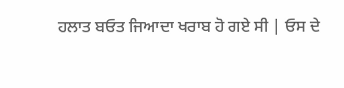ਹਲਾਤ ਬਓਤ ਜਿਆਦਾ ਖਰਾਬ ਹੋ ਗਏ ਸੀ | ਓਸ ਦੇ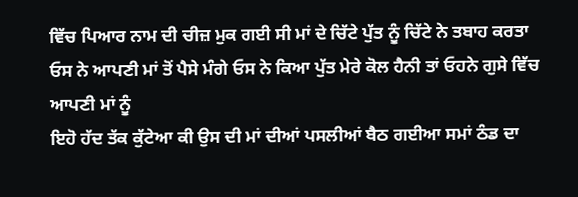ਵਿੱਚ ਪਿਆਰ ਨਾਮ ਦੀ ਚੀਜ਼ ਮੁਕ ਗਈ ਸੀ ਮਾਂ ਦੇ ਚਿੱਟੇ ਪੁੱਤ ਨੂੰ ਚਿੱਟੇ ਨੇ ਤਬਾਹ ਕਰਤਾ
ਓਸ ਨੇ ਆਪਣੀ ਮਾਂ ਤੋਂ ਪੈਸੇ ਮੰਗੇ ਓਸ ਨੇ ਕਿਆ ਪੁੱਤ ਮੇਰੇ ਕੋਲ ਹੈਨੀ ਤਾਂ ਓਹਨੇ ਗੁਸੇ ਵਿੱਚ ਆਪਣੀ ਮਾਂ ਨੂੰ
ਇਹੋ ਹੱਦ ਤੱਕ ਕੁੱਟੇਆ ਕੀ ਉਸ ਦੀ ਮਾਂ ਦੀਆਂ ਪਸਲੀਆਂ ਬੈਠ ਗਈਆ ਸਮਾਂ ਠੰਡ ਦਾ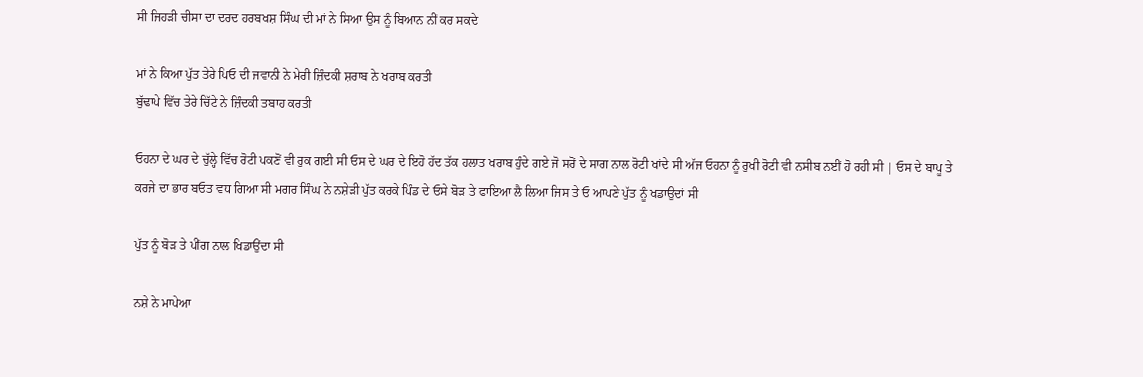ਸੀ ਜਿਹੜੀ ਚੀਸਾ ਦਾ ਦਰਦ ਹਰਬਖਸ਼ ਸਿੰਘ ਦੀ ਮਾਂ ਨੇ ਸਿਆ ਉਸ ਨੂੰ ਬਿਆਨ ਨੀਂ ਕਰ ਸਕਦੇ

ਮਾਂ ਨੇ ਕਿਆ ਪੁੱਤ ਤੇਰੇ ਪਿਓ ਦੀ ਜਵਾਨੀ ਨੇ ਮੇਰੀ ਜ਼ਿੰਦਕੀ ਸ਼ਰਾਬ ਨੇ ਖਰਾਬ ਕਰਤੀ
ਬੁੱਢਾਪੇ ਵਿੱਚ ਤੇਰੇ ਚਿੱਟੇ ਨੇ ਜ਼ਿੰਦਕੀ ਤਬਾਹ ਕਰਤੀ

ਓਹਨਾ ਦੇ ਘਰ ਦੇ ਚੁੱਲ੍ਹੇ ਵਿੱਚ ਰੋਟੀ ਪਕਣੋਂ ਵੀ ਰੁਕ ਗਈ ਸੀ ਓਸ ਦੇ ਘਰ ਦੇ ਇਹੋ ਹੱਦ ਤੱਕ ਹਲਾਤ ਖਰਾਬ ਹੁੰਦੇ ਗਏ ਜੋ ਸਰੋਂ ਦੇ ਸਾਗ ਨਾਲ ਰੋਟੀ ਖਾਂਦੇ ਸੀ ਅੱਜ ਓਹਨਾ ਨੂੰ ਰੁਖੀ ਰੋਟੀ ਵੀ ਨਸੀਬ ਨਈਂ ਹੋ ਰਹੀ ਸੀ | ਓਸ ਦੇ ਬਾਪੂ ਤੇ ਕਰਜੇ ਦਾ ਭਾਰ ਬਓਤ ਵਧ ਗਿਆ ਸੀ ਮਗਰ ਸਿੰਘ ਨੇ ਨਸ਼ੇੜੀ ਪੁੱਤ ਕਰਕੇ ਪਿੰਡ ਦੇ ਓਸੇ ਬੋੜ ਤੇ ਫਾਇਆ ਲੈ ਲਿਆ ਜਿਸ ਤੇ ਓ ਆਪਣੇ ਪੁੱਤ ਨੂੰ ਖਡਾਉਦਾਂ ਸੀ

ਪੁੱਤ ਨੂੰ ਬੋੜ ਤੇ ਪੀਂਗ ਨਾਲ ਖਿਡਾਉਂਦਾ ਸੀ

ਨਸ਼ੇ ਨੇ ਮਾਪੇਆ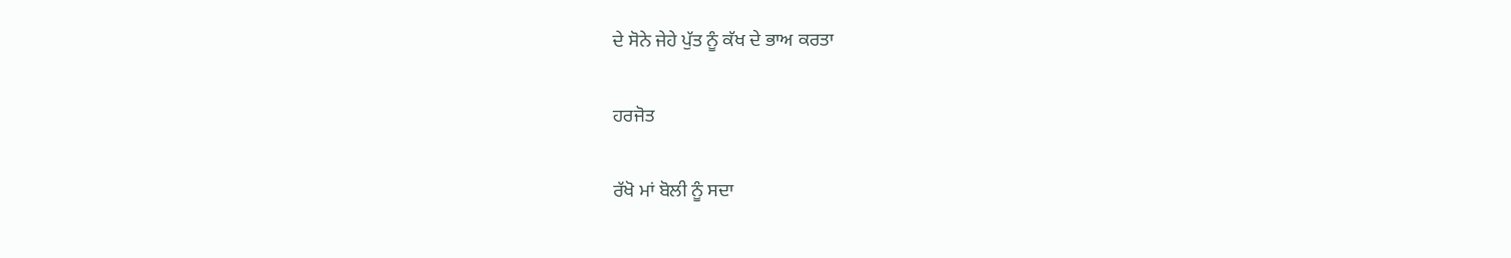ਦੇ ਸੋਨੇ ਜੇਹੇ ਪੁੱਤ ਨੂੰ ਕੱਖ ਦੇ ਭਾਅ ਕਰਤਾ

ਹਰਜੋਤ

ਰੱਖੋ ਮਾਂ ਬੋਲੀ ਨੂੰ ਸਦਾ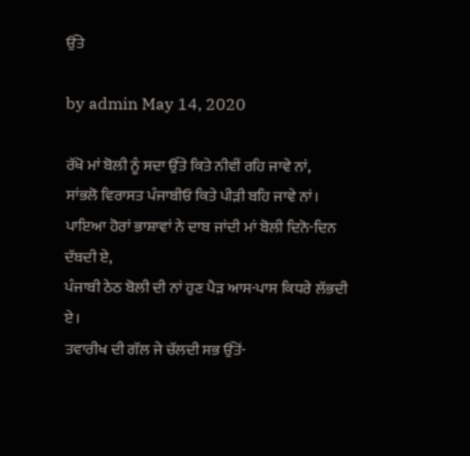ਉੱਤੇ

by admin May 14, 2020

ਰੱਖੋ ਮਾਂ ਬੋਲੀ ਨੂੰ ਸਦਾ ਉੱਤੇ ਕਿਤੇ ਨੀਵੀਂ ਰਹਿ ਜਾਵੇ ਨਾਂ,
ਸਾਂਭਲੋ ਵਿਰਾਸਤ ਪੰਜਾਬੀਓ ਕਿਤੇ ਪੀੜੀ ਬਹਿ ਜਾਵੇ ਨਾਂ।
ਪਾਇਆ ਹੋਰਾਂ ਭਾਸ਼ਾਵਾਂ ਨੇ ਦਾਬ ਜਾਂਦੀ ਮਾਂ ਬੋਲੀ ਦਿਨੋ-ਦਿਨ ਦੱਬਦੀ ਏ,
ਪੰਜਾਬੀ ਠੇਠ ਬੋਲੀ ਦੀ ਨਾਂ ਹੁਣ ਪੈੜ ਆਸ-ਪਾਸ ਕਿਧਰੇ ਲੱਭਦੀ ਏ।
ਤਵਾਰੀਖ ਦੀ ਗੱਲ ਜੇ ਚੱਲਦੀ ਸਭ ਉੱਤੋਂ-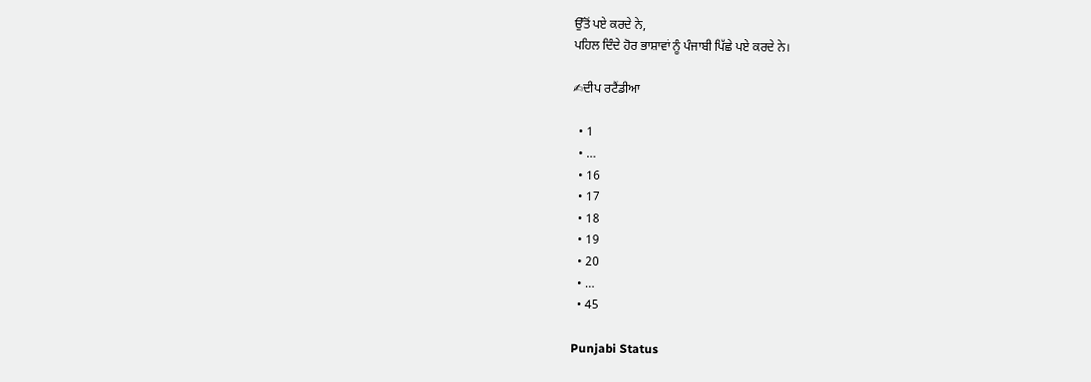ਉੱਤੋਂ ਪਏ ਕਰਦੇ ਨੇ,
ਪਹਿਲ ਦਿੰਦੇ ਹੋਰ ਭਾਸ਼ਾਵਾਂ ਨੂੰ ਪੰਜਾਬੀ ਪਿੱਛੇ ਪਏ ਕਰਦੇ ਨੇ।

✍ਦੀਪ ਰਟੈਂਡੀਆ

  • 1
  • …
  • 16
  • 17
  • 18
  • 19
  • 20
  • …
  • 45

Punjabi Status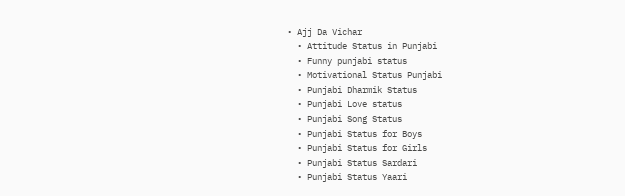• Ajj Da Vichar
  • Attitude Status in Punjabi
  • Funny punjabi status
  • Motivational Status Punjabi
  • Punjabi Dharmik Status
  • Punjabi Love status
  • Punjabi Song Status
  • Punjabi Status for Boys
  • Punjabi Status for Girls
  • Punjabi Status Sardari
  • Punjabi Status Yaari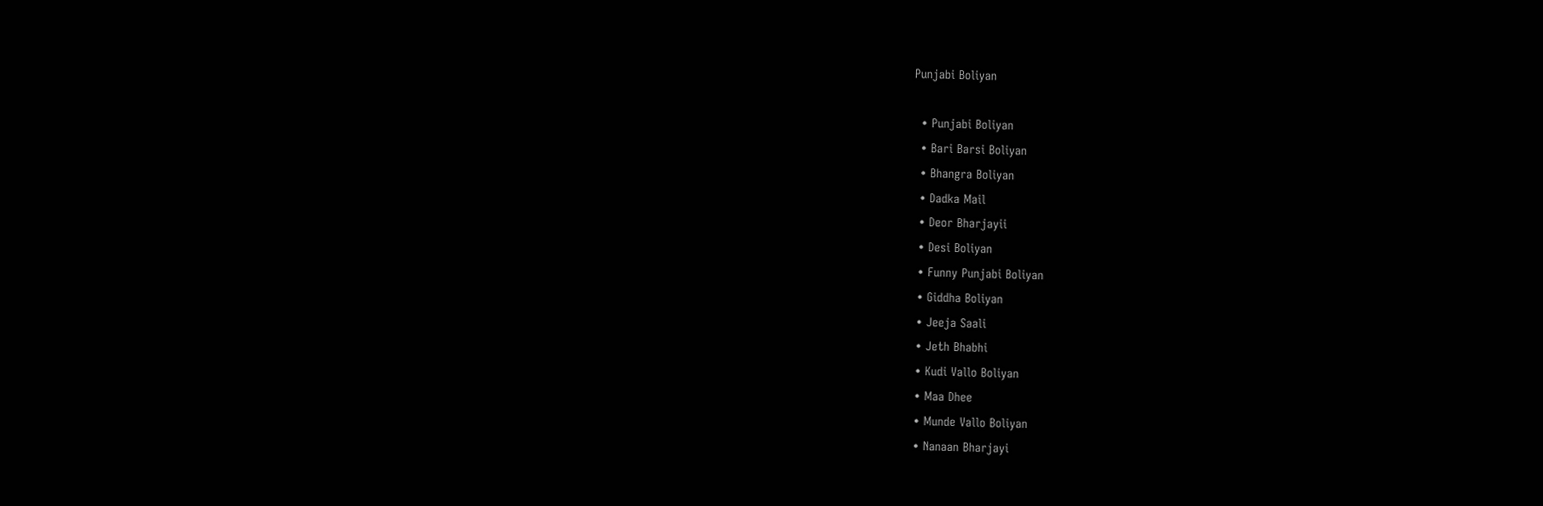Punjabi Boliyan

  • Punjabi Boliyan
  • Bari Barsi Boliyan
  • Bhangra Boliyan
  • Dadka Mail
  • Deor Bharjayii
  • Desi Boliyan
  • Funny Punjabi Boliyan
  • Giddha Boliyan
  • Jeeja Saali
  • Jeth Bhabhi
  • Kudi Vallo Boliyan
  • Maa Dhee
  • Munde Vallo Boliyan
  • Nanaan Bharjayi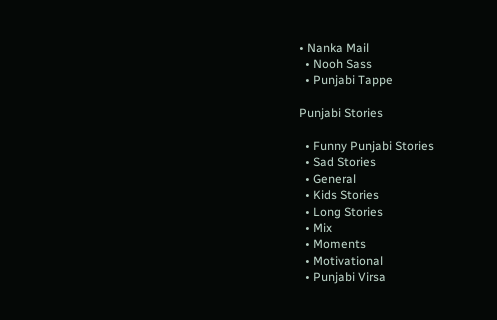• Nanka Mail
  • Nooh Sass
  • Punjabi Tappe

Punjabi Stories

  • Funny Punjabi Stories
  • Sad Stories
  • General
  • Kids Stories
  • Long Stories
  • Mix
  • Moments
  • Motivational
  • Punjabi Virsa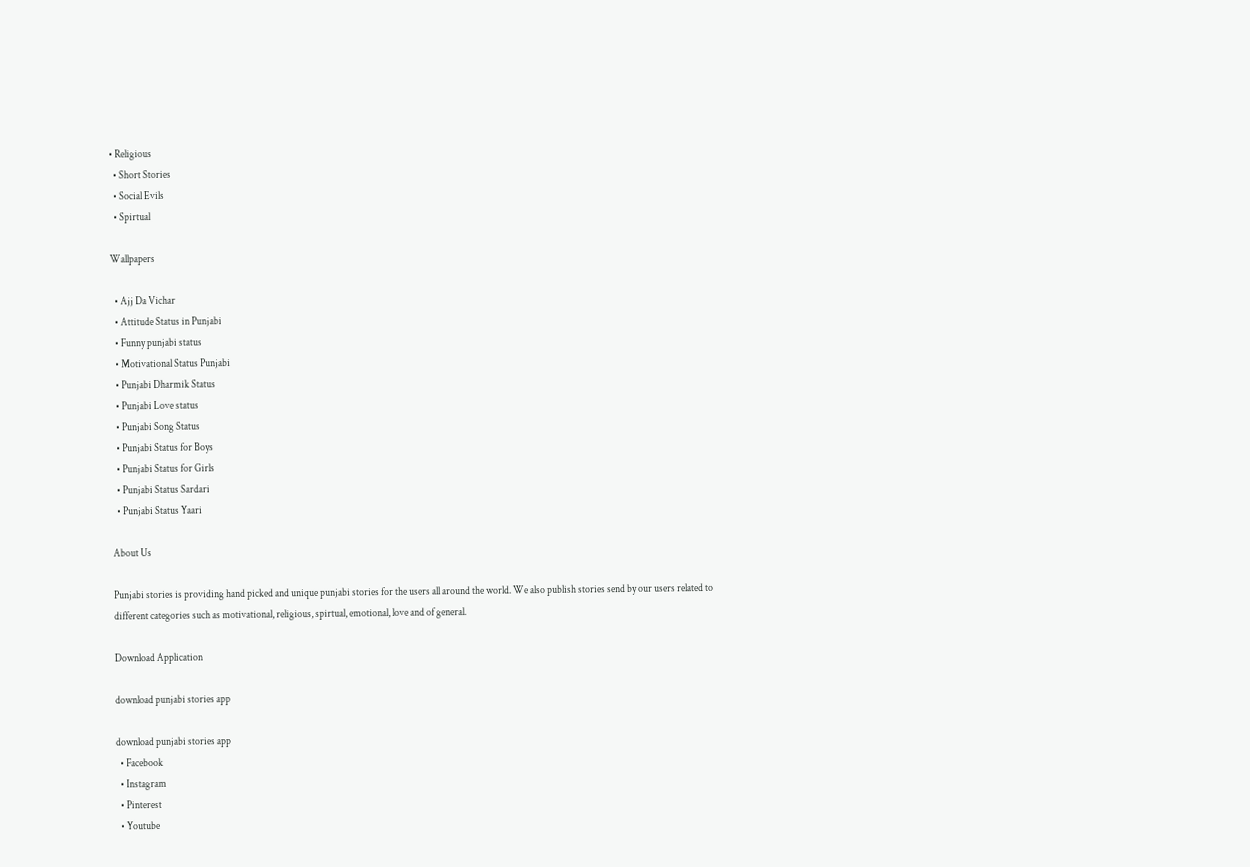• Religious
  • Short Stories
  • Social Evils
  • Spirtual

Wallpapers

  • Ajj Da Vichar
  • Attitude Status in Punjabi
  • Funny punjabi status
  • Motivational Status Punjabi
  • Punjabi Dharmik Status
  • Punjabi Love status
  • Punjabi Song Status
  • Punjabi Status for Boys
  • Punjabi Status for Girls
  • Punjabi Status Sardari
  • Punjabi Status Yaari

About Us

Punjabi stories is providing hand picked and unique punjabi stories for the users all around the world. We also publish stories send by our users related to different categories such as motivational, religious, spirtual, emotional, love and of general.

Download Application

download punjabi stories app

download punjabi stories app
  • Facebook
  • Instagram
  • Pinterest
  • Youtube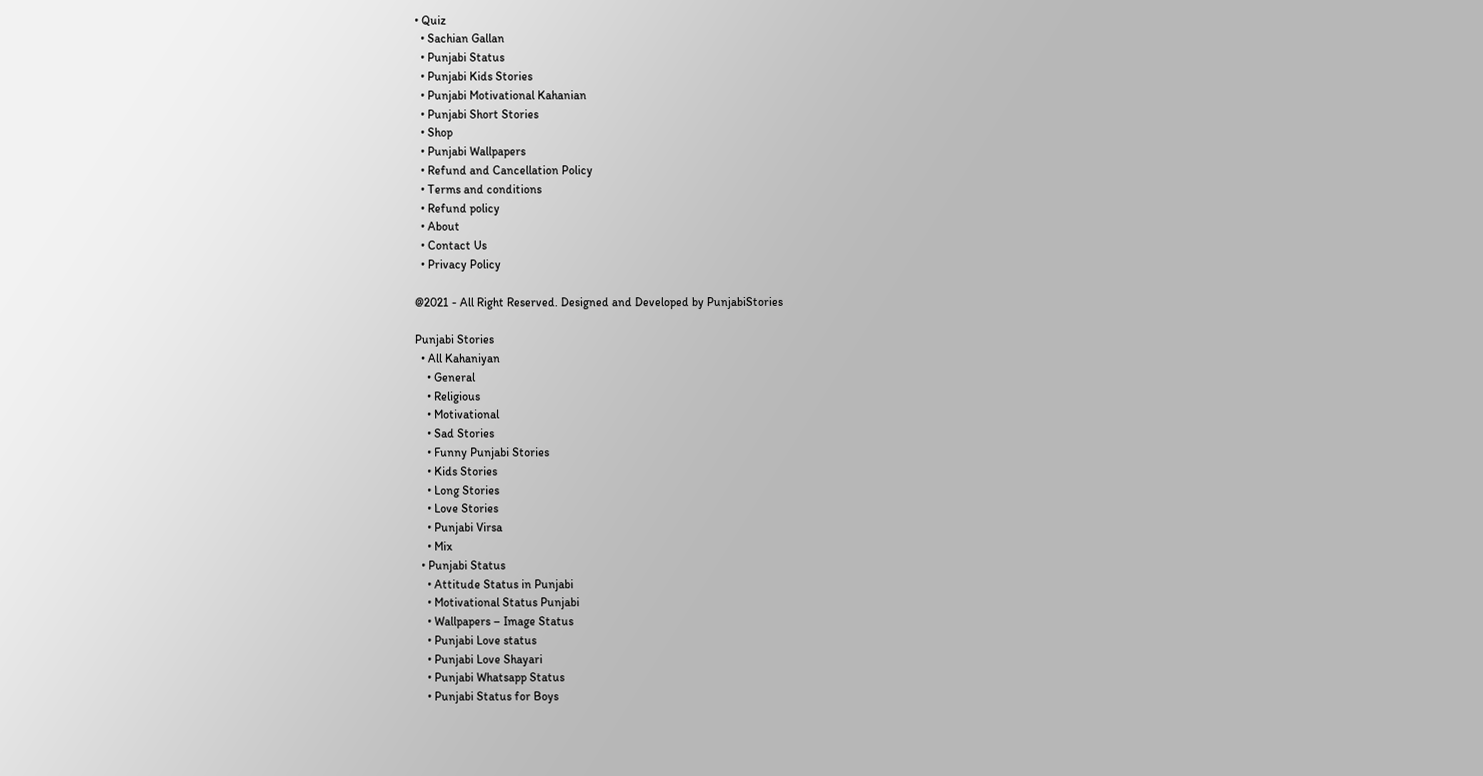• Quiz
  • Sachian Gallan
  • Punjabi Status
  • Punjabi Kids Stories
  • Punjabi Motivational Kahanian
  • Punjabi Short Stories
  • Shop
  • Punjabi Wallpapers
  • Refund and Cancellation Policy
  • Terms and conditions
  • Refund policy
  • About
  • Contact Us
  • Privacy Policy

@2021 - All Right Reserved. Designed and Developed by PunjabiStories

Punjabi Stories
  • All Kahaniyan
    • General
    • Religious
    • Motivational
    • Sad Stories
    • Funny Punjabi Stories
    • Kids Stories
    • Long Stories
    • Love Stories
    • Punjabi Virsa
    • Mix
  • Punjabi Status
    • Attitude Status in Punjabi
    • Motivational Status Punjabi
    • Wallpapers – Image Status
    • Punjabi Love status
    • Punjabi Love Shayari
    • Punjabi Whatsapp Status
    • Punjabi Status for Boys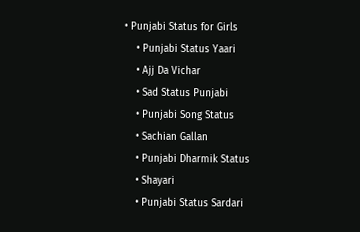• Punjabi Status for Girls
    • Punjabi Status Yaari
    • Ajj Da Vichar
    • Sad Status Punjabi
    • Punjabi Song Status
    • Sachian Gallan
    • Punjabi Dharmik Status
    • Shayari
    • Punjabi Status Sardari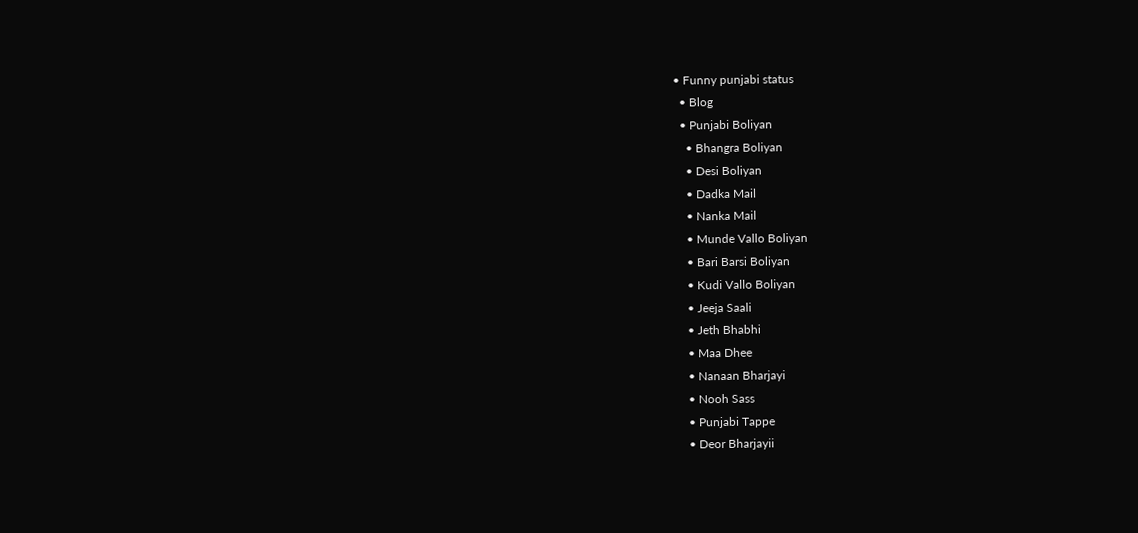• Funny punjabi status
  • Blog
  • Punjabi Boliyan
    • Bhangra Boliyan
    • Desi Boliyan
    • Dadka Mail
    • Nanka Mail
    • Munde Vallo Boliyan
    • Bari Barsi Boliyan
    • Kudi Vallo Boliyan
    • Jeeja Saali
    • Jeth Bhabhi
    • Maa Dhee
    • Nanaan Bharjayi
    • Nooh Sass
    • Punjabi Tappe
    • Deor Bharjayii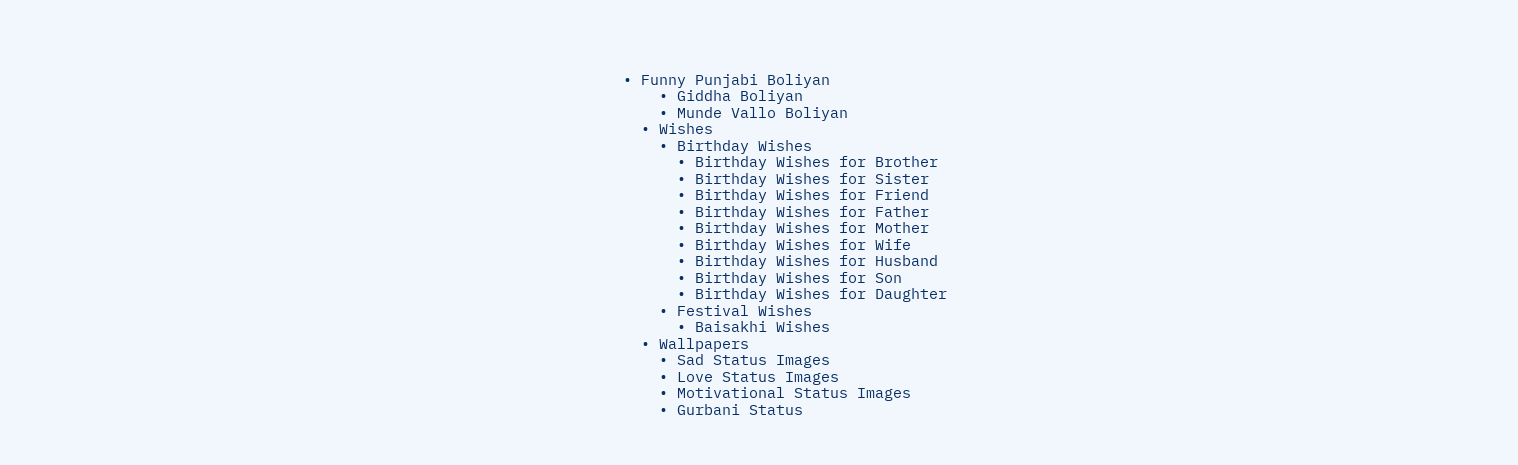• Funny Punjabi Boliyan
    • Giddha Boliyan
    • Munde Vallo Boliyan
  • Wishes
    • Birthday Wishes
      • Birthday Wishes for Brother
      • Birthday Wishes for Sister
      • Birthday Wishes for Friend
      • Birthday Wishes for Father
      • Birthday Wishes for Mother
      • Birthday Wishes for Wife
      • Birthday Wishes for Husband
      • Birthday Wishes for Son
      • Birthday Wishes for Daughter
    • Festival Wishes
      • Baisakhi Wishes
  • Wallpapers
    • Sad Status Images
    • Love Status Images
    • Motivational Status Images
    • Gurbani Status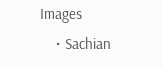Images
    • Sachian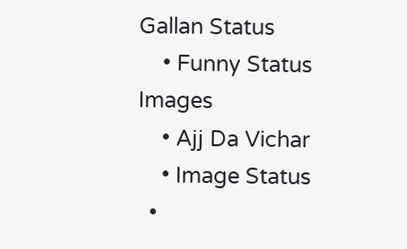Gallan Status
    • Funny Status Images
    • Ajj Da Vichar
    • Image Status
  •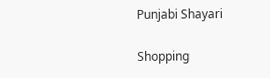Punjabi Shayari

Shopping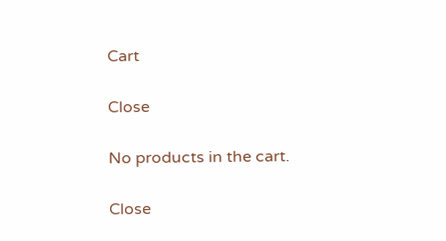Cart

Close

No products in the cart.

Close